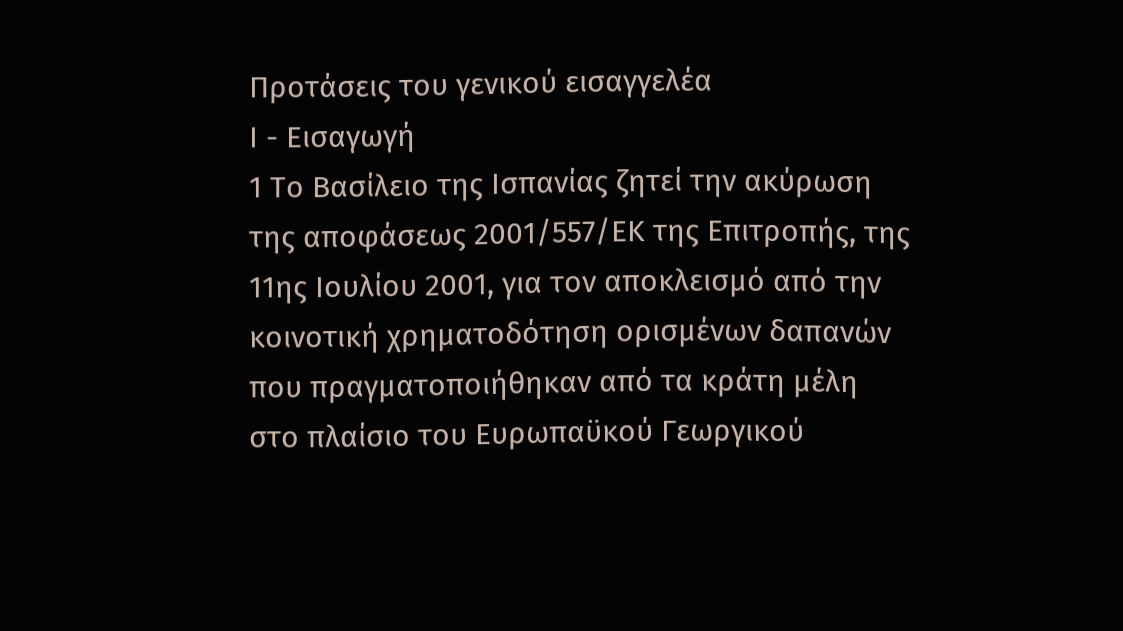Προτάσεις του γενικού εισαγγελέα
Ι - Εισαγωγή
1 Το Βασίλειο της Ισπανίας ζητεί την ακύρωση της αποφάσεως 2001/557/ΕΚ της Επιτροπής, της 11ης Ιουλίου 2001, για τον αποκλεισμό από την κοινοτική χρηματοδότηση ορισμένων δαπανών που πραγματοποιήθηκαν από τα κράτη μέλη στο πλαίσιο του Ευρωπαϋκού Γεωργικού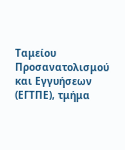Ταμείου Προσανατολισμού και Εγγυήσεων (ΕΓΤΠΕ), τμήμα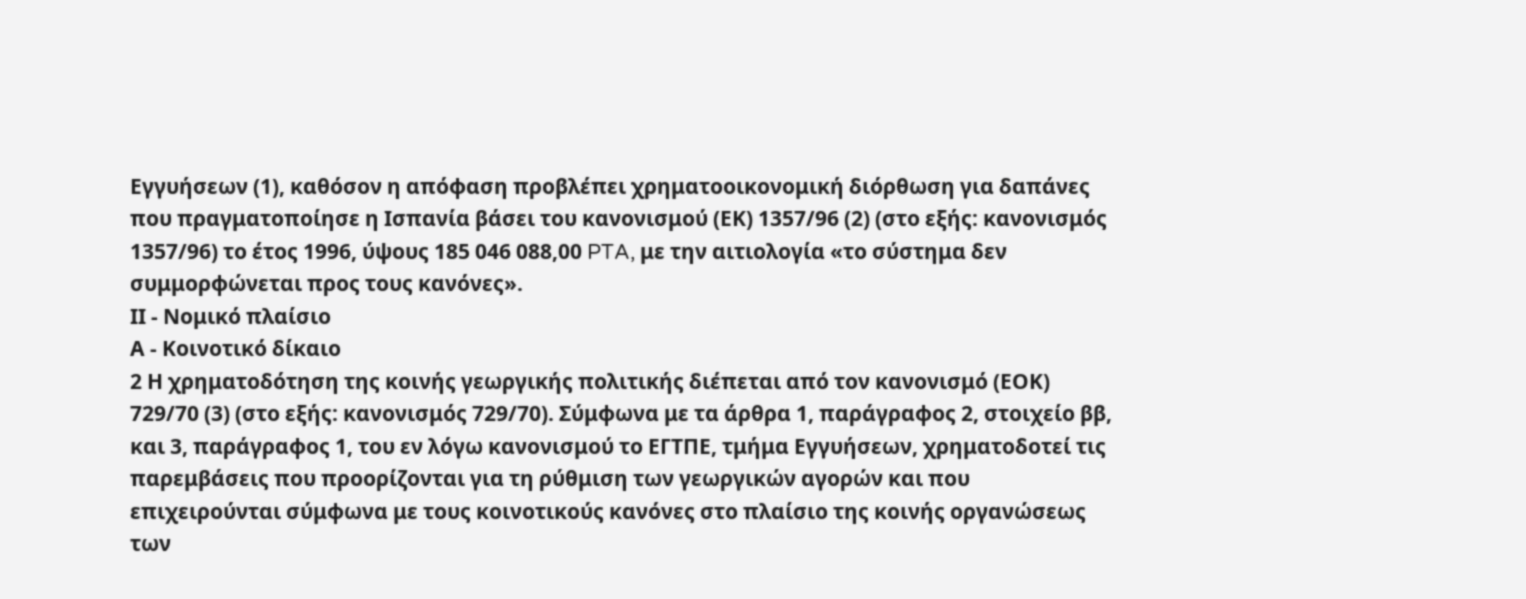Εγγυήσεων (1), καθόσον η απόφαση προβλέπει χρηματοοικονομική διόρθωση για δαπάνες που πραγματοποίησε η Ισπανία βάσει του κανονισμού (ΕΚ) 1357/96 (2) (στο εξής: κανονισμός 1357/96) το έτος 1996, ύψους 185 046 088,00 PTA, με την αιτιολογία «το σύστημα δεν συμμορφώνεται προς τους κανόνες».
ΙΙ - Νομικό πλαίσιο
Α - Κοινοτικό δίκαιο
2 Η χρηματοδότηση της κοινής γεωργικής πολιτικής διέπεται από τον κανονισμό (ΕΟΚ) 729/70 (3) (στο εξής: κανονισμός 729/70). Σύμφωνα με τα άρθρα 1, παράγραφος 2, στοιχείο ββ, και 3, παράγραφος 1, του εν λόγω κανονισμού το ΕΓΤΠΕ, τμήμα Εγγυήσεων, χρηματοδοτεί τις παρεμβάσεις που προορίζονται για τη ρύθμιση των γεωργικών αγορών και που επιχειρούνται σύμφωνα με τους κοινοτικούς κανόνες στο πλαίσιο της κοινής οργανώσεως των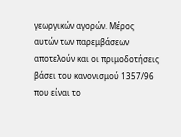γεωργικών αγορών. Μέρος αυτών των παρεμβάσεων αποτελούν και οι πριμοδοτήσεις βάσει του κανονισμού 1357/96 που είναι το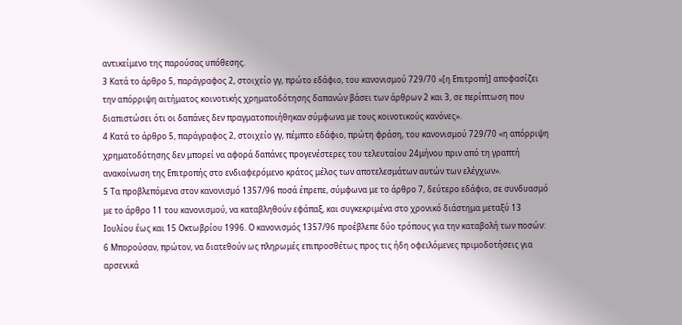αντικείμενο της παρούσας υπόθεσης.
3 Κατά το άρθρο 5, παράγραφος 2, στοιχείο γγ, πρώτο εδάφιο, του κανονισμού 729/70 «[η Επιτροπή] αποφασίζει την απόρριψη αιτήματος κοινοτικής χρηματοδότησης δαπανών βάσει των άρθρων 2 και 3, σε περίπτωση που διαπιστώσει ότι οι δαπάνες δεν πραγματοποιήθηκαν σύμφωνα με τους κοινοτικούς κανόνες».
4 Κατά το άρθρο 5, παράγραφος 2, στοιχείο γγ, πέμπτο εδάφιο, πρώτη φράση, του κανονισμού 729/70 «η απόρριψη χρηματοδότησης δεν μπορεί να αφορά δαπάνες προγενέστερες του τελευταίου 24μήνου πριν από τη γραπτή ανακοίνωση της Επιτροπής στο ενδιαφερόμενο κράτος μέλος των αποτελεσμάτων αυτών των ελέγχων».
5 Τα προβλεπόμενα στον κανονισμό 1357/96 ποσά έπρεπε, σύμφωνα με το άρθρο 7, δεύτερο εδάφιο, σε συνδυασμό με το άρθρο 11 του κανονισμού, να καταβληθούν εφάπαξ, και συγκεκριμένα στο χρονικό διάστημα μεταξύ 13 Ιουλίου έως και 15 Οκτωβρίου 1996. Ο κανονισμός 1357/96 προέβλεπε δύο τρόπους για την καταβολή των ποσών:
6 Μπορούσαν, πρώτον, να διατεθούν ως πληρωμές επιπροσθέτως προς τις ήδη οφειλόμενες πριμοδοτήσεις για αρσενικά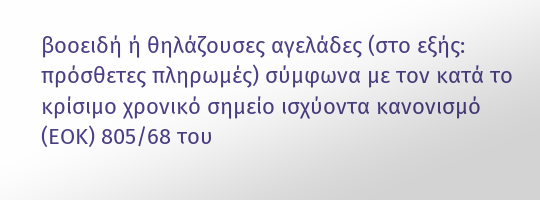βοοειδή ή θηλάζουσες αγελάδες (στο εξής: πρόσθετες πληρωμές) σύμφωνα με τον κατά το κρίσιμο χρονικό σημείο ισχύοντα κανονισμό (ΕΟΚ) 805/68 του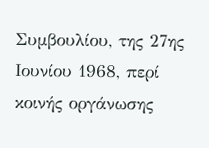Συμβουλίου, της 27ης Ιουνίου 1968, περί κοινής οργάνωσης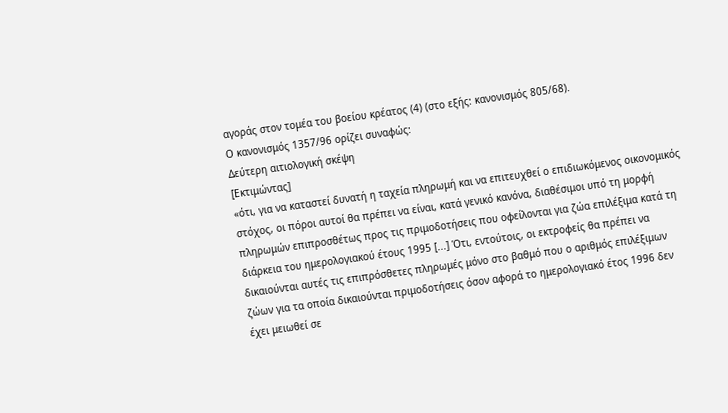αγοράς στον τομέα του βοείου κρέατος (4) (στο εξής: κανονισμός 805/68).
Ο κανονισμός 1357/96 ορίζει συναφώς:
Δεύτερη αιτιολογική σκέψη
[Εκτιμώντας]
«ότι, για να καταστεί δυνατή η ταχεία πληρωμή και να επιτευχθεί ο επιδιωκόμενος οικονομικός στόχος, οι πόροι αυτοί θα πρέπει να είναι, κατά γενικό κανόνα, διαθέσιμοι υπό τη μορφή πληρωμών επιπροσθέτως προς τις πριμοδοτήσεις που οφείλονται για ζώα επιλέξιμα κατά τη διάρκεια του ημερολογιακού έτους 1995 [...] Ότι, εντούτοις, οι εκτροφείς θα πρέπει να δικαιούνται αυτές τις επιπρόσθετες πληρωμές μόνο στο βαθμό που ο αριθμός επιλέξιμων ζώων για τα οποία δικαιούνται πριμοδοτήσεις όσον αφορά το ημερολογιακό έτος 1996 δεν έχει μειωθεί σε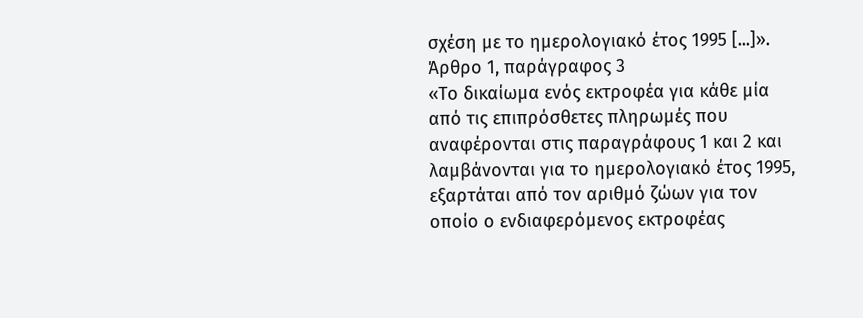σχέση με το ημερολογιακό έτος 1995 [...]».
Άρθρο 1, παράγραφος 3
«Το δικαίωμα ενός εκτροφέα για κάθε μία από τις επιπρόσθετες πληρωμές που αναφέρονται στις παραγράφους 1 και 2 και λαμβάνονται για το ημερολογιακό έτος 1995, εξαρτάται από τον αριθμό ζώων για τον οποίο ο ενδιαφερόμενος εκτροφέας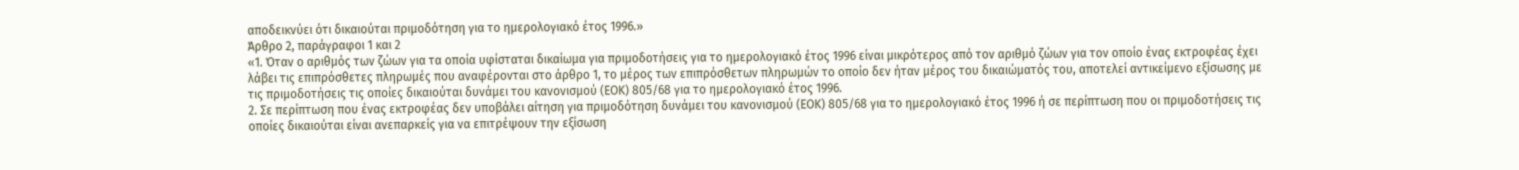αποδεικνύει ότι δικαιούται πριμοδότηση για το ημερολογιακό έτος 1996.»
Άρθρο 2, παράγραφοι 1 και 2
«1. Όταν ο αριθμός των ζώων για τα οποία υφίσταται δικαίωμα για πριμοδοτήσεις για το ημερολογιακό έτος 1996 είναι μικρότερος από τον αριθμό ζώων για τον οποίο ένας εκτροφέας έχει λάβει τις επιπρόσθετες πληρωμές που αναφέρονται στο άρθρο 1, το μέρος των επιπρόσθετων πληρωμών το οποίο δεν ήταν μέρος του δικαιώματός του, αποτελεί αντικείμενο εξίσωσης με τις πριμοδοτήσεις τις οποίες δικαιούται δυνάμει του κανονισμού (ΕΟΚ) 805/68 για το ημερολογιακό έτος 1996.
2. Σε περίπτωση που ένας εκτροφέας δεν υποβάλει αίτηση για πριμοδότηση δυνάμει του κανονισμού (ΕΟΚ) 805/68 για το ημερολογιακό έτος 1996 ή σε περίπτωση που οι πριμοδοτήσεις τις οποίες δικαιούται είναι ανεπαρκείς για να επιτρέψουν την εξίσωση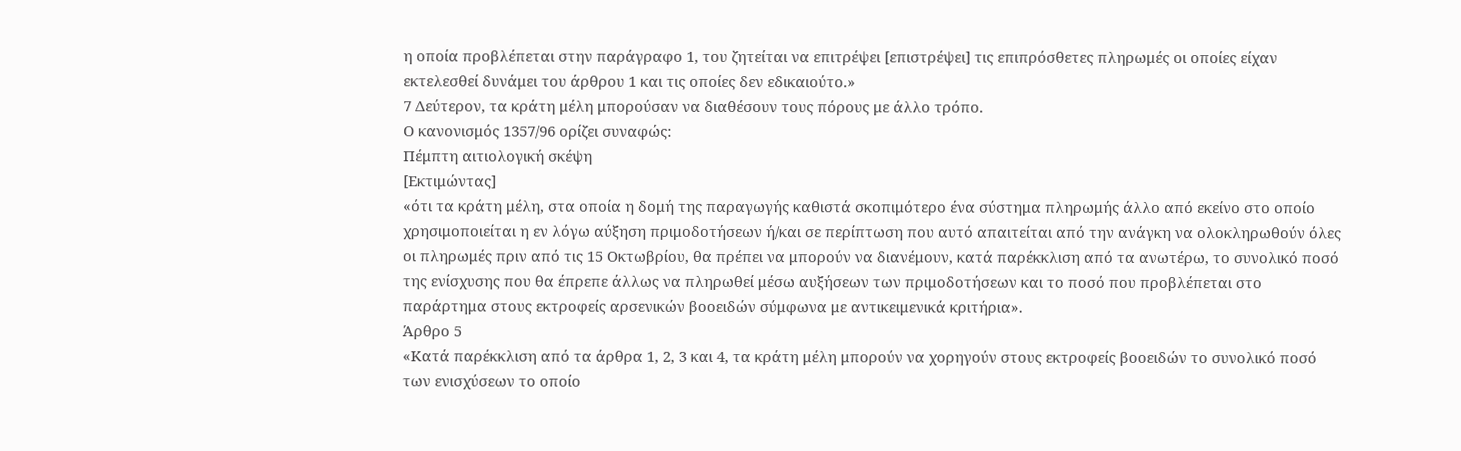η οποία προβλέπεται στην παράγραφο 1, του ζητείται να επιτρέψει [επιστρέψει] τις επιπρόσθετες πληρωμές οι οποίες είχαν εκτελεσθεί δυνάμει του άρθρου 1 και τις οποίες δεν εδικαιούτο.»
7 Δεύτερον, τα κράτη μέλη μπορούσαν να διαθέσουν τους πόρους με άλλο τρόπο.
Ο κανονισμός 1357/96 ορίζει συναφώς:
Πέμπτη αιτιολογική σκέψη
[Εκτιμώντας]
«ότι τα κράτη μέλη, στα οποία η δομή της παραγωγής καθιστά σκοπιμότερο ένα σύστημα πληρωμής άλλο από εκείνο στο οποίο χρησιμοποιείται η εν λόγω αύξηση πριμοδοτήσεων ή/και σε περίπτωση που αυτό απαιτείται από την ανάγκη να ολοκληρωθούν όλες οι πληρωμές πριν από τις 15 Οκτωβρίου, θα πρέπει να μπορούν να διανέμουν, κατά παρέκκλιση από τα ανωτέρω, το συνολικό ποσό της ενίσχυσης που θα έπρεπε άλλως να πληρωθεί μέσω αυξήσεων των πριμοδοτήσεων και το ποσό που προβλέπεται στο παράρτημα στους εκτροφείς αρσενικών βοοειδών σύμφωνα με αντικειμενικά κριτήρια».
Άρθρο 5
«Κατά παρέκκλιση από τα άρθρα 1, 2, 3 και 4, τα κράτη μέλη μπορούν να χορηγούν στους εκτροφείς βοοειδών το συνολικό ποσό των ενισχύσεων το οποίο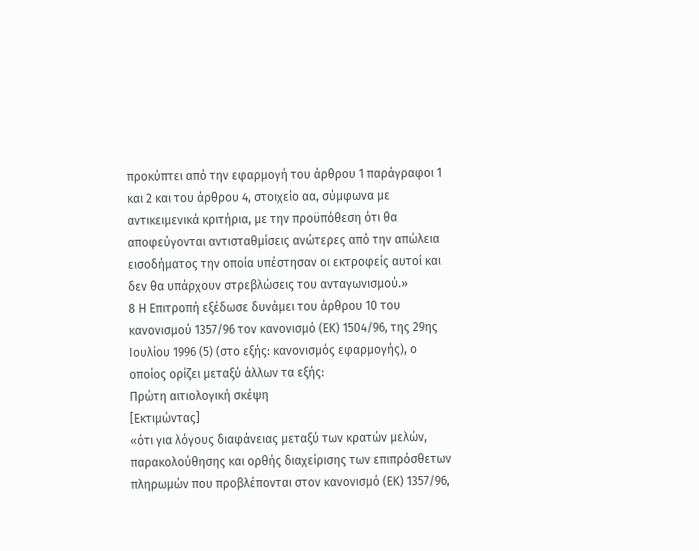προκύπτει από την εφαρμογή του άρθρου 1 παράγραφοι 1 και 2 και του άρθρου 4, στοιχείο αα, σύμφωνα με αντικειμενικά κριτήρια, με την προϋπόθεση ότι θα αποφεύγονται αντισταθμίσεις ανώτερες από την απώλεια εισοδήματος την οποία υπέστησαν οι εκτροφείς αυτοί και δεν θα υπάρχουν στρεβλώσεις του ανταγωνισμού.»
8 Η Επιτροπή εξέδωσε δυνάμει του άρθρου 10 του κανονισμού 1357/96 τον κανονισμό (ΕΚ) 1504/96, της 29ης Ιουλίου 1996 (5) (στο εξής: κανονισμός εφαρμογής), ο οποίος ορίζει μεταξύ άλλων τα εξής:
Πρώτη αιτιολογική σκέψη
[Εκτιμώντας]
«ότι για λόγους διαφάνειας μεταξύ των κρατών μελών, παρακολούθησης και ορθής διαχείρισης των επιπρόσθετων πληρωμών που προβλέπονται στον κανονισμό (ΕΚ) 1357/96,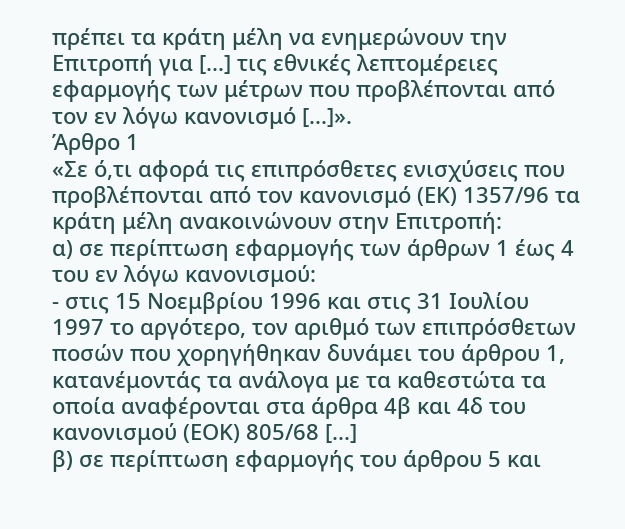πρέπει τα κράτη μέλη να ενημερώνουν την Επιτροπή για [...] τις εθνικές λεπτομέρειες εφαρμογής των μέτρων που προβλέπονται από τον εν λόγω κανονισμό [...]».
Άρθρο 1
«Σε ό,τι αφορά τις επιπρόσθετες ενισχύσεις που προβλέπονται από τον κανονισμό (ΕΚ) 1357/96 τα κράτη μέλη ανακοινώνουν στην Επιτροπή:
α) σε περίπτωση εφαρμογής των άρθρων 1 έως 4 του εν λόγω κανονισμού:
- στις 15 Νοεμβρίου 1996 και στις 31 Ιουλίου 1997 το αργότερο, τον αριθμό των επιπρόσθετων ποσών που χορηγήθηκαν δυνάμει του άρθρου 1, κατανέμοντάς τα ανάλογα με τα καθεστώτα τα οποία αναφέρονται στα άρθρα 4β και 4δ του κανονισμού (ΕΟΚ) 805/68 [...]
β) σε περίπτωση εφαρμογής του άρθρου 5 και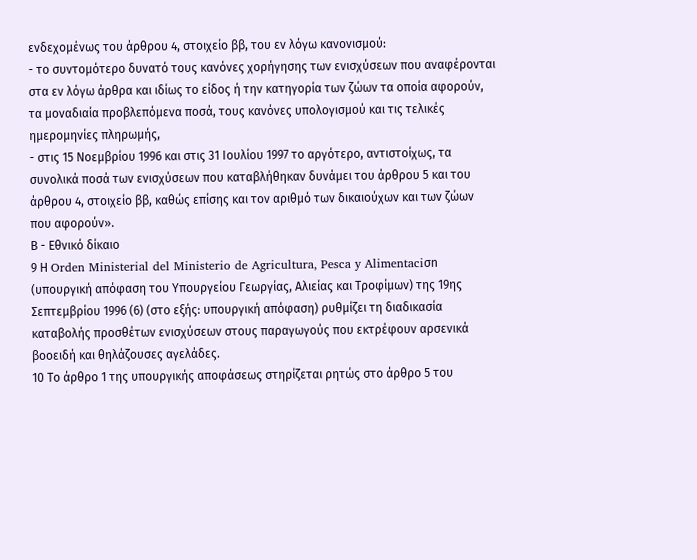ενδεχομένως του άρθρου 4, στοιχείο ββ, του εν λόγω κανονισμού:
- το συντομότερο δυνατό τους κανόνες χορήγησης των ενισχύσεων που αναφέρονται στα εν λόγω άρθρα και ιδίως το είδος ή την κατηγορία των ζώων τα οποία αφορούν, τα μοναδιαία προβλεπόμενα ποσά, τους κανόνες υπολογισμού και τις τελικές ημερομηνίες πληρωμής,
- στις 15 Νοεμβρίου 1996 και στις 31 Ιουλίου 1997 το αργότερο, αντιστοίχως, τα συνολικά ποσά των ενισχύσεων που καταβλήθηκαν δυνάμει του άρθρου 5 και του άρθρου 4, στοιχείο ββ, καθώς επίσης και τον αριθμό των δικαιούχων και των ζώων που αφορούν».
Β - Εθνικό δίκαιο
9 Η Orden Ministerial del Ministerio de Agricultura, Pesca y Alimentaciσn (υπουργική απόφαση του Υπουργείου Γεωργίας, Αλιείας και Τροφίμων) της 19ης Σεπτεμβρίου 1996 (6) (στο εξής: υπουργική απόφαση) ρυθμίζει τη διαδικασία καταβολής προσθέτων ενισχύσεων στους παραγωγούς που εκτρέφουν αρσενικά βοοειδή και θηλάζουσες αγελάδες.
10 Το άρθρο 1 της υπουργικής αποφάσεως στηρίζεται ρητώς στο άρθρο 5 του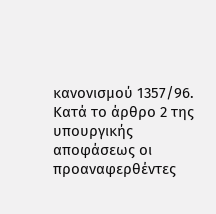κανονισμού 1357/96. Κατά το άρθρο 2 της υπουργικής αποφάσεως οι προαναφερθέντες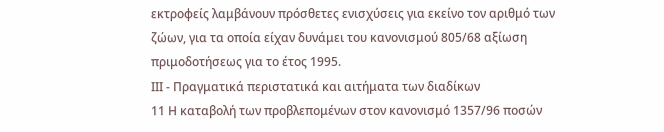εκτροφείς λαμβάνουν πρόσθετες ενισχύσεις για εκείνο τον αριθμό των ζώων, για τα οποία είχαν δυνάμει του κανονισμού 805/68 αξίωση πριμοδοτήσεως για το έτος 1995.
ΙΙΙ - Πραγματικά περιστατικά και αιτήματα των διαδίκων
11 Η καταβολή των προβλεπομένων στον κανονισμό 1357/96 ποσών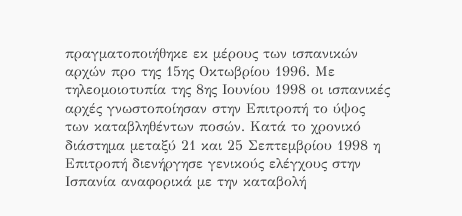πραγματοποιήθηκε εκ μέρους των ισπανικών αρχών προ της 15ης Οκτωβρίου 1996. Με τηλεομοιοτυπία της 8ης Ιουνίου 1998 οι ισπανικές αρχές γνωστοποίησαν στην Επιτροπή το ύψος των καταβληθέντων ποσών. Κατά το χρονικό διάστημα μεταξύ 21 και 25 Σεπτεμβρίου 1998 η Επιτροπή διενήργησε γενικούς ελέγχους στην Ισπανία αναφορικά με την καταβολή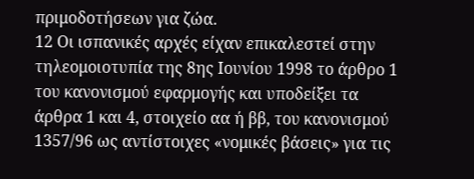πριμοδοτήσεων για ζώα.
12 Οι ισπανικές αρχές είχαν επικαλεστεί στην τηλεομοιοτυπία της 8ης Ιουνίου 1998 το άρθρο 1 του κανονισμού εφαρμογής και υποδείξει τα άρθρα 1 και 4, στοιχείο αα ή ββ, του κανονισμού 1357/96 ως αντίστοιχες «νομικές βάσεις» για τις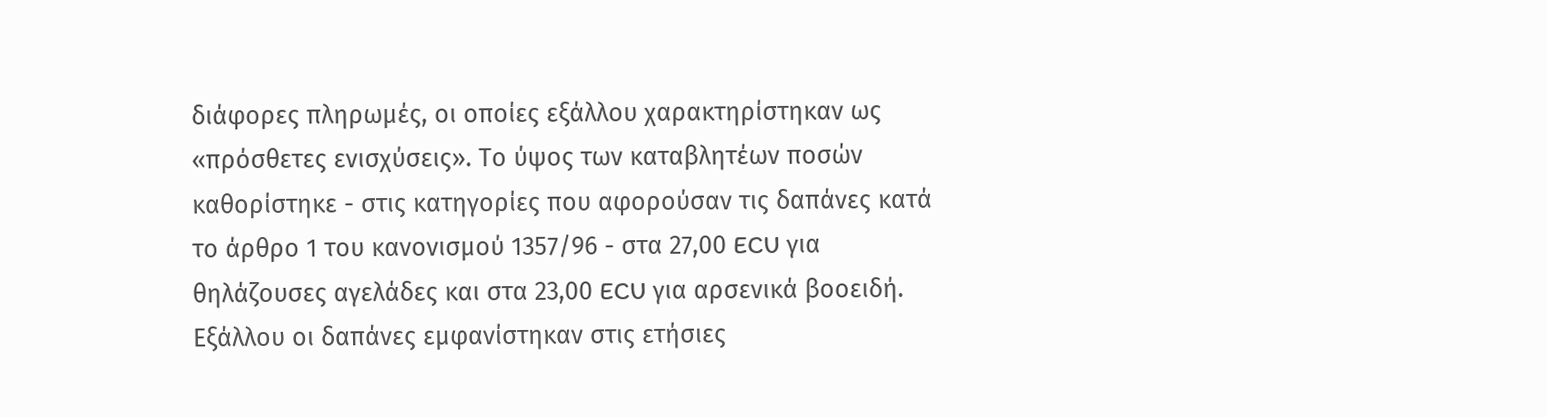διάφορες πληρωμές, οι οποίες εξάλλου χαρακτηρίστηκαν ως «πρόσθετες ενισχύσεις». Το ύψος των καταβλητέων ποσών καθορίστηκε - στις κατηγορίες που αφορούσαν τις δαπάνες κατά το άρθρο 1 του κανονισμού 1357/96 - στα 27,00 ECU για θηλάζουσες αγελάδες και στα 23,00 ECU για αρσενικά βοοειδή. Εξάλλου οι δαπάνες εμφανίστηκαν στις ετήσιες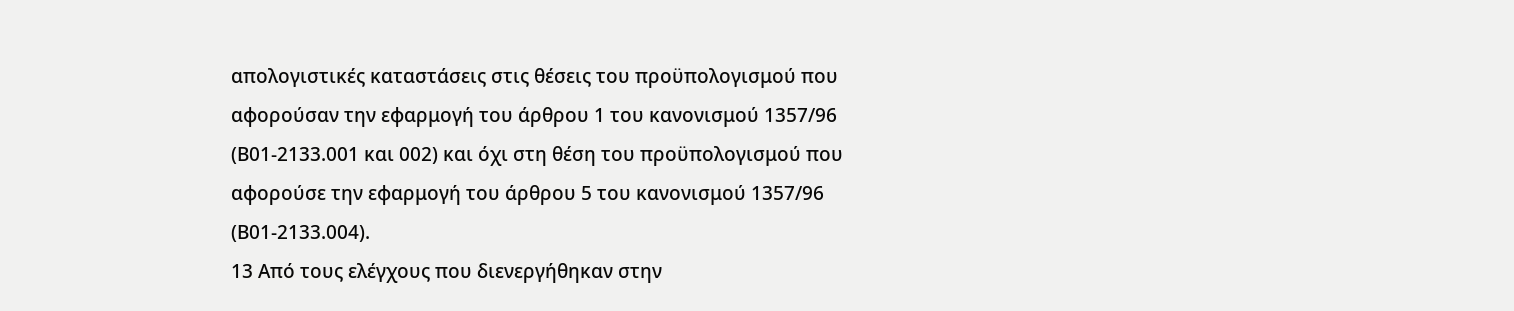απολογιστικές καταστάσεις στις θέσεις του προϋπολογισμού που αφορούσαν την εφαρμογή του άρθρου 1 του κανονισμού 1357/96 (Β01-2133.001 και 002) και όχι στη θέση του προϋπολογισμού που αφορούσε την εφαρμογή του άρθρου 5 του κανονισμού 1357/96 (Β01-2133.004).
13 Από τους ελέγχους που διενεργήθηκαν στην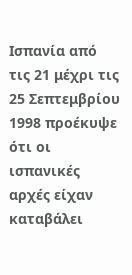Ισπανία από τις 21 μέχρι τις 25 Σεπτεμβρίου 1998 προέκυψε ότι οι ισπανικές αρχές είχαν καταβάλει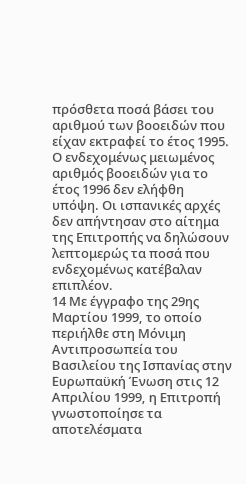πρόσθετα ποσά βάσει του αριθμού των βοοειδών που είχαν εκτραφεί το έτος 1995. Ο ενδεχομένως μειωμένος αριθμός βοοειδών για το έτος 1996 δεν ελήφθη υπόψη. Οι ισπανικές αρχές δεν απήντησαν στο αίτημα της Επιτροπής να δηλώσουν λεπτομερώς τα ποσά που ενδεχομένως κατέβαλαν επιπλέον.
14 Με έγγραφο της 29ης Μαρτίου 1999, το οποίο περιήλθε στη Μόνιμη Αντιπροσωπεία του Βασιλείου της Ισπανίας στην Ευρωπαϋκή Ένωση στις 12 Απριλίου 1999, η Επιτροπή γνωστοποίησε τα αποτελέσματα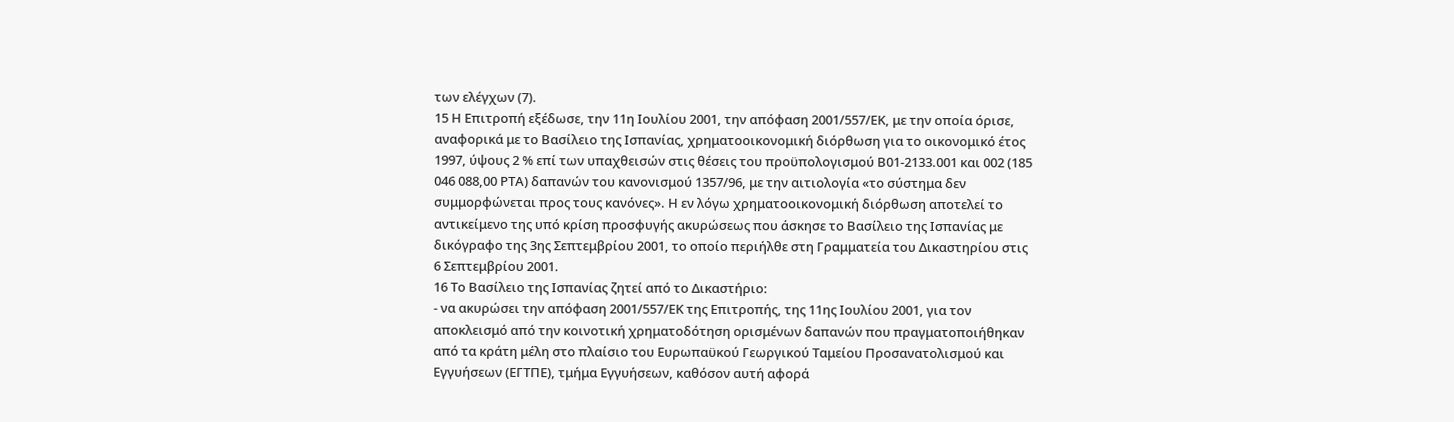των ελέγχων (7).
15 Η Επιτροπή εξέδωσε, την 11η Ιουλίου 2001, την απόφαση 2001/557/ΕΚ, με την οποία όρισε, αναφορικά με το Βασίλειο της Ισπανίας, χρηματοοικονομική διόρθωση για το οικονομικό έτος 1997, ύψους 2 % επί των υπαχθεισών στις θέσεις του προϋπολογισμού Β01-2133.001 και 002 (185 046 088,00 ΡΤΑ) δαπανών του κανονισμού 1357/96, με την αιτιολογία «το σύστημα δεν συμμορφώνεται προς τους κανόνες». Η εν λόγω χρηματοοικονομική διόρθωση αποτελεί το αντικείμενο της υπό κρίση προσφυγής ακυρώσεως που άσκησε το Βασίλειο της Ισπανίας με δικόγραφο της 3ης Σεπτεμβρίου 2001, το οποίο περιήλθε στη Γραμματεία του Δικαστηρίου στις 6 Σεπτεμβρίου 2001.
16 Το Βασίλειο της Ισπανίας ζητεί από το Δικαστήριο:
- να ακυρώσει την απόφαση 2001/557/ΕΚ της Επιτροπής, της 11ης Ιουλίου 2001, για τον αποκλεισμό από την κοινοτική χρηματοδότηση ορισμένων δαπανών που πραγματοποιήθηκαν από τα κράτη μέλη στο πλαίσιο του Ευρωπαϋκού Γεωργικού Ταμείου Προσανατολισμού και Εγγυήσεων (ΕΓΤΠΕ), τμήμα Εγγυήσεων, καθόσον αυτή αφορά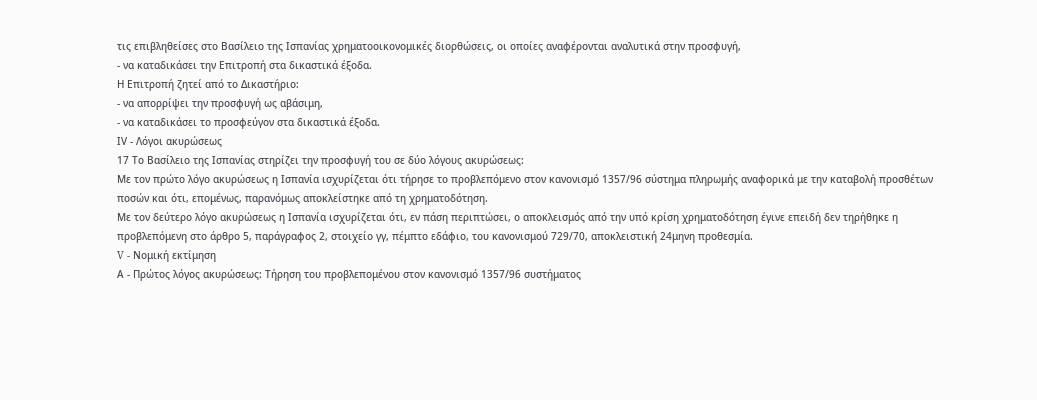τις επιβληθείσες στο Βασίλειο της Ισπανίας χρηματοοικονομικές διορθώσεις, οι οποίες αναφέρονται αναλυτικά στην προσφυγή,
- να καταδικάσει την Επιτροπή στα δικαστικά έξοδα.
Η Επιτροπή ζητεί από το Δικαστήριο:
- να απορρίψει την προσφυγή ως αβάσιμη,
- να καταδικάσει το προσφεύγον στα δικαστικά έξοδα.
ΙV - Λόγοι ακυρώσεως
17 Το Βασίλειο της Ισπανίας στηρίζει την προσφυγή του σε δύο λόγους ακυρώσεως:
Με τον πρώτο λόγο ακυρώσεως η Ισπανία ισχυρίζεται ότι τήρησε το προβλεπόμενο στον κανονισμό 1357/96 σύστημα πληρωμής αναφορικά με την καταβολή προσθέτων ποσών και ότι, επομένως, παρανόμως αποκλείστηκε από τη χρηματοδότηση.
Με τον δεύτερο λόγο ακυρώσεως η Ισπανία ισχυρίζεται ότι, εν πάση περιπτώσει, ο αποκλεισμός από την υπό κρίση χρηματοδότηση έγινε επειδή δεν τηρήθηκε η προβλεπόμενη στο άρθρο 5, παράγραφος 2, στοιχείο γγ, πέμπτο εδάφιο, του κανονισμού 729/70, αποκλειστική 24μηνη προθεσμία.
V - Νομική εκτίμηση
Α - Πρώτος λόγος ακυρώσεως: Τήρηση του προβλεπομένου στον κανονισμό 1357/96 συστήματος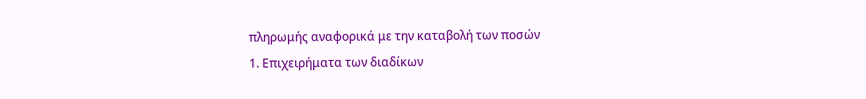πληρωμής αναφορικά με την καταβολή των ποσών
1. Επιχειρήματα των διαδίκων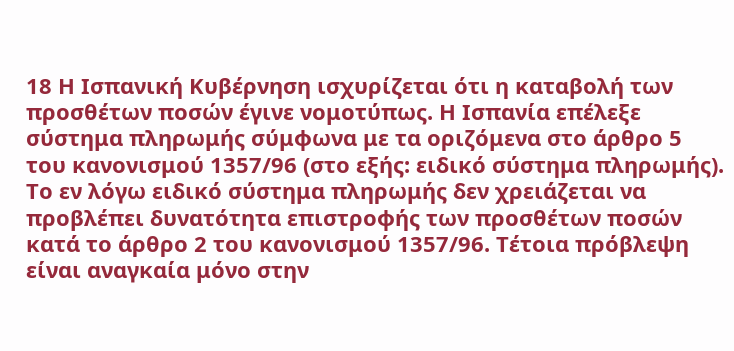18 Η Ισπανική Κυβέρνηση ισχυρίζεται ότι η καταβολή των προσθέτων ποσών έγινε νομοτύπως. Η Ισπανία επέλεξε σύστημα πληρωμής σύμφωνα με τα οριζόμενα στο άρθρο 5 του κανονισμού 1357/96 (στο εξής: ειδικό σύστημα πληρωμής). Το εν λόγω ειδικό σύστημα πληρωμής δεν χρειάζεται να προβλέπει δυνατότητα επιστροφής των προσθέτων ποσών κατά το άρθρο 2 του κανονισμού 1357/96. Τέτοια πρόβλεψη είναι αναγκαία μόνο στην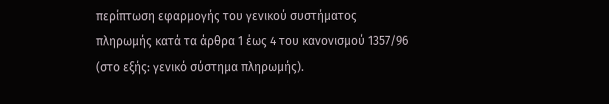περίπτωση εφαρμογής του γενικού συστήματος πληρωμής κατά τα άρθρα 1 έως 4 του κανονισμού 1357/96 (στο εξής: γενικό σύστημα πληρωμής).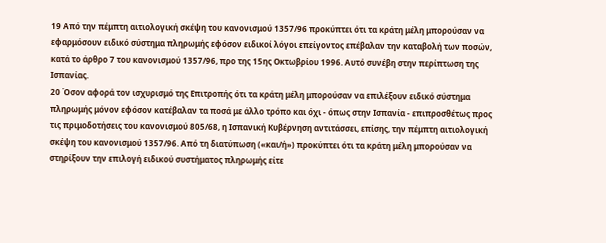19 Από την πέμπτη αιτιολογική σκέψη του κανονισμού 1357/96 προκύπτει ότι τα κράτη μέλη μπορούσαν να εφαρμόσουν ειδικό σύστημα πληρωμής εφόσον ειδικοί λόγοι επείγοντος επέβαλαν την καταβολή των ποσών, κατά το άρθρο 7 του κανονισμού 1357/96, προ της 15ης Οκτωβρίου 1996. Αυτό συνέβη στην περίπτωση της Ισπανίας.
20 Όσον αφορά τον ισχυρισμό της Επιτροπής ότι τα κράτη μέλη μπορούσαν να επιλέξουν ειδικό σύστημα πληρωμής μόνον εφόσον κατέβαλαν τα ποσά με άλλο τρόπο και όχι - όπως στην Ισπανία - επιπροσθέτως προς τις πριμοδοτήσεις του κανονισμού 805/68, η Ισπανική Κυβέρνηση αντιτάσσει, επίσης, την πέμπτη αιτιολογική σκέψη του κανονισμού 1357/96. Από τη διατύπωση («και/ή») προκύπτει ότι τα κράτη μέλη μπορούσαν να στηρίξουν την επιλογή ειδικού συστήματος πληρωμής είτε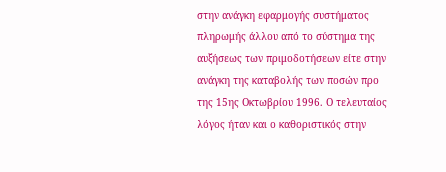στην ανάγκη εφαρμογής συστήματος πληρωμής άλλου από το σύστημα της αυξήσεως των πριμοδοτήσεων είτε στην ανάγκη της καταβολής των ποσών προ της 15ης Οκτωβρίου 1996. Ο τελευταίος λόγος ήταν και ο καθοριστικός στην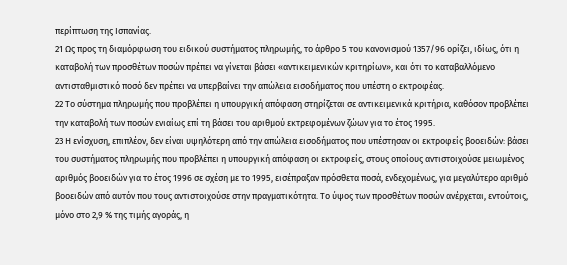περίπτωση της Ισπανίας.
21 Ως προς τη διαμόρφωση του ειδικού συστήματος πληρωμής, το άρθρο 5 του κανονισμού 1357/96 ορίζει, ιδίως, ότι η καταβολή των προσθέτων ποσών πρέπει να γίνεται βάσει «αντικειμενικών κριτηρίων», και ότι το καταβαλλόμενο αντισταθμιστικό ποσό δεν πρέπει να υπερβαίνει την απώλεια εισοδήματος που υπέστη ο εκτροφέας.
22 Το σύστημα πληρωμής που προβλέπει η υπουργική απόφαση στηρίζεται σε αντικειμενικά κριτήρια, καθόσον προβλέπει την καταβολή των ποσών ενιαίως επί τη βάσει του αριθμού εκτρεφομένων ζώων για το έτος 1995.
23 Η ενίσχυση, επιπλέον, δεν είναι υψηλότερη από την απώλεια εισοδήματος που υπέστησαν οι εκτροφείς βοοειδών: βάσει του συστήματος πληρωμής που προβλέπει η υπουργική απόφαση οι εκτροφείς, στους οποίους αντιστοιχούσε μειωμένος αριθμός βοοειδών για το έτος 1996 σε σχέση με το 1995, εισέπραξαν πρόσθετα ποσά, ενδεχομένως, για μεγαλύτερο αριθμό βοοειδών από αυτόν που τους αντιστοιχούσε στην πραγματικότητα. Το ύψος των προσθέτων ποσών ανέρχεται, εντούτοις, μόνο στο 2,9 % της τιμής αγοράς, η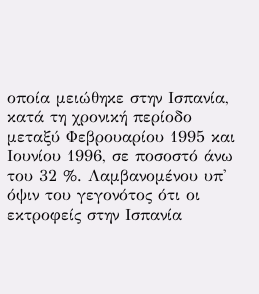οποία μειώθηκε στην Ισπανία, κατά τη χρονική περίοδο μεταξύ Φεβρουαρίου 1995 και Ιουνίου 1996, σε ποσοστό άνω του 32 %. Λαμβανομένου υπ' όψιν του γεγονότος ότι οι εκτροφείς στην Ισπανία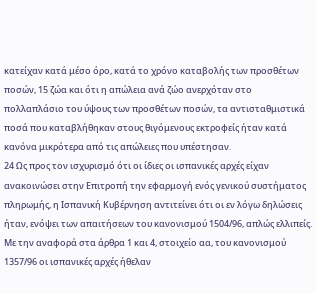κατείχαν κατά μέσο όρο, κατά το χρόνο καταβολής των προσθέτων ποσών, 15 ζώα και ότι η απώλεια ανά ζώο ανερχόταν στο πολλαπλάσιο του ύψους των προσθέτων ποσών, τα αντισταθμιστικά ποσά που καταβλήθηκαν στους θιγόμενους εκτροφείς ήταν κατά κανόνα μικρότερα από τις απώλειες που υπέστησαν.
24 Ως προς τον ισχυρισμό ότι οι ίδιες οι ισπανικές αρχές είχαν ανακοινώσει στην Επιτροπή την εφαρμογή ενός γενικού συστήματος πληρωμής, η Ισπανική Κυβέρνηση αντιτείνει ότι οι εν λόγω δηλώσεις ήταν, ενόψει των απαιτήσεων του κανονισμού 1504/96, απλώς ελλιπείς. Με την αναφορά στα άρθρα 1 και 4, στοιχείο αα, του κανονισμού 1357/96 οι ισπανικές αρχές ήθελαν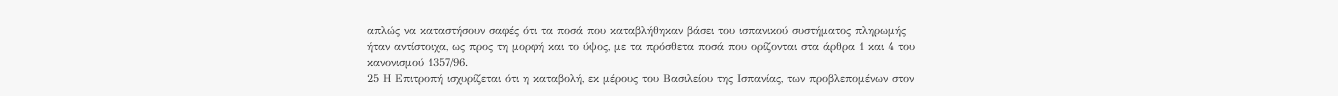απλώς να καταστήσουν σαφές ότι τα ποσά που καταβλήθηκαν βάσει του ισπανικού συστήματος πληρωμής ήταν αντίστοιχα, ως προς τη μορφή και το ύψος, με τα πρόσθετα ποσά που ορίζονται στα άρθρα 1 και 4 του κανονισμού 1357/96.
25 Η Επιτροπή ισχυρίζεται ότι η καταβολή, εκ μέρους του Βασιλείου της Ισπανίας, των προβλεπομένων στον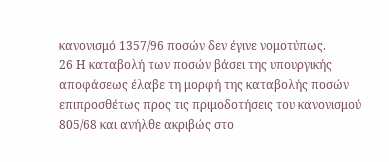κανονισμό 1357/96 ποσών δεν έγινε νομοτύπως.
26 Η καταβολή των ποσών βάσει της υπουργικής αποφάσεως έλαβε τη μορφή της καταβολής ποσών επιπροσθέτως προς τις πριμοδοτήσεις του κανονισμού 805/68 και ανήλθε ακριβώς στο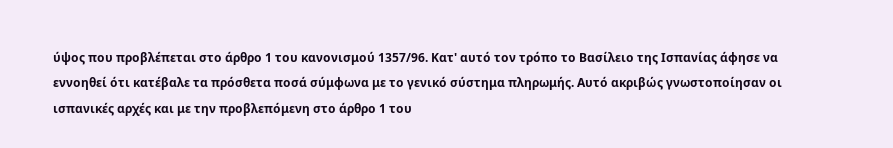ύψος που προβλέπεται στο άρθρο 1 του κανονισμού 1357/96. Κατ' αυτό τον τρόπο το Βασίλειο της Ισπανίας άφησε να εννοηθεί ότι κατέβαλε τα πρόσθετα ποσά σύμφωνα με το γενικό σύστημα πληρωμής. Αυτό ακριβώς γνωστοποίησαν οι ισπανικές αρχές και με την προβλεπόμενη στο άρθρο 1 του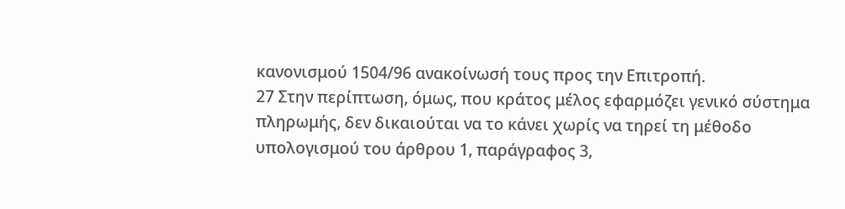κανονισμού 1504/96 ανακοίνωσή τους προς την Επιτροπή.
27 Στην περίπτωση, όμως, που κράτος μέλος εφαρμόζει γενικό σύστημα πληρωμής, δεν δικαιούται να το κάνει χωρίς να τηρεί τη μέθοδο υπολογισμού του άρθρου 1, παράγραφος 3,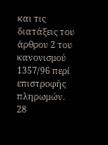και τις διατάξεις του άρθρου 2 του κανονισμού 1357/96 περί επιστροφής πληρωμών.
28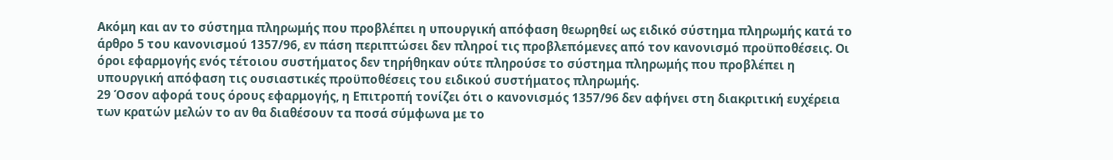Ακόμη και αν το σύστημα πληρωμής που προβλέπει η υπουργική απόφαση θεωρηθεί ως ειδικό σύστημα πληρωμής κατά το άρθρο 5 του κανονισμού 1357/96, εν πάση περιπτώσει δεν πληροί τις προβλεπόμενες από τον κανονισμό προϋποθέσεις. Οι όροι εφαρμογής ενός τέτοιου συστήματος δεν τηρήθηκαν ούτε πληρούσε το σύστημα πληρωμής που προβλέπει η υπουργική απόφαση τις ουσιαστικές προϋποθέσεις του ειδικού συστήματος πληρωμής.
29 Όσον αφορά τους όρους εφαρμογής, η Επιτροπή τονίζει ότι ο κανονισμός 1357/96 δεν αφήνει στη διακριτική ευχέρεια των κρατών μελών το αν θα διαθέσουν τα ποσά σύμφωνα με το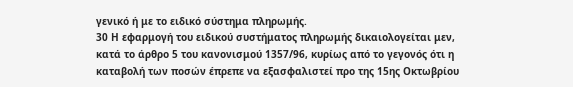γενικό ή με το ειδικό σύστημα πληρωμής.
30 Η εφαρμογή του ειδικού συστήματος πληρωμής δικαιολογείται μεν, κατά το άρθρο 5 του κανονισμού 1357/96, κυρίως από το γεγονός ότι η καταβολή των ποσών έπρεπε να εξασφαλιστεί προ της 15ης Οκτωβρίου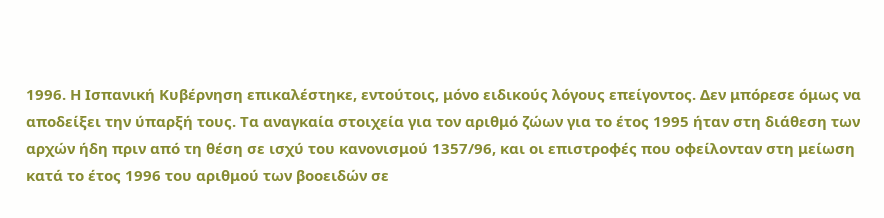1996. Η Ισπανική Κυβέρνηση επικαλέστηκε, εντούτοις, μόνο ειδικούς λόγους επείγοντος. Δεν μπόρεσε όμως να αποδείξει την ύπαρξή τους. Τα αναγκαία στοιχεία για τον αριθμό ζώων για το έτος 1995 ήταν στη διάθεση των αρχών ήδη πριν από τη θέση σε ισχύ του κανονισμού 1357/96, και οι επιστροφές που οφείλονταν στη μείωση κατά το έτος 1996 του αριθμού των βοοειδών σε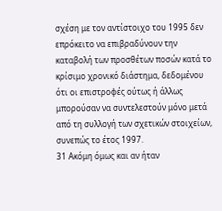σχέση με τον αντίστοιχο του 1995 δεν επρόκειτο να επιβραδύνουν την καταβολή των προσθέτων ποσών κατά το κρίσιμο χρονικό διάστημα, δεδομένου ότι οι επιστροφές ούτως ή άλλως μπορούσαν να συντελεστούν μόνο μετά από τη συλλογή των σχετικών στοιχείων, συνεπώς το έτος 1997.
31 Ακόμη όμως και αν ήταν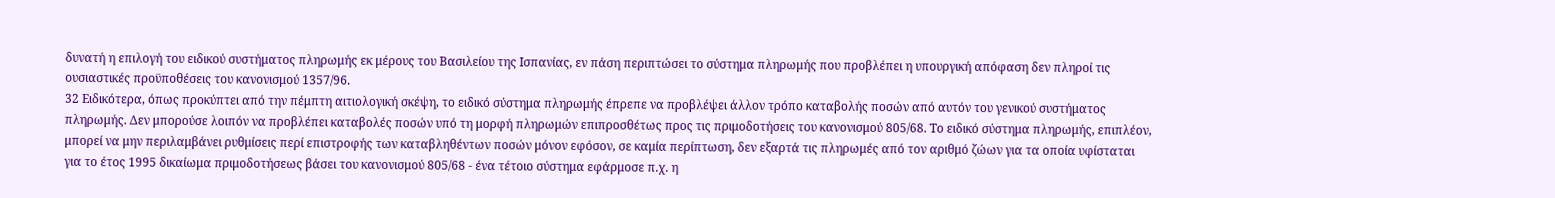δυνατή η επιλογή του ειδικού συστήματος πληρωμής εκ μέρους του Βασιλείου της Ισπανίας, εν πάση περιπτώσει το σύστημα πληρωμής που προβλέπει η υπουργική απόφαση δεν πληροί τις ουσιαστικές προϋποθέσεις του κανονισμού 1357/96.
32 Ειδικότερα, όπως προκύπτει από την πέμπτη αιτιολογική σκέψη, το ειδικό σύστημα πληρωμής έπρεπε να προβλέψει άλλον τρόπο καταβολής ποσών από αυτόν του γενικού συστήματος πληρωμής. Δεν μπορούσε λοιπόν να προβλέπει καταβολές ποσών υπό τη μορφή πληρωμών επιπροσθέτως προς τις πριμοδοτήσεις του κανονισμού 805/68. Το ειδικό σύστημα πληρωμής, επιπλέον, μπορεί να μην περιλαμβάνει ρυθμίσεις περί επιστροφής των καταβληθέντων ποσών μόνον εφόσον, σε καμία περίπτωση, δεν εξαρτά τις πληρωμές από τον αριθμό ζώων για τα οποία υφίσταται για το έτος 1995 δικαίωμα πριμοδοτήσεως βάσει του κανονισμού 805/68 - ένα τέτοιο σύστημα εφάρμοσε π.χ. η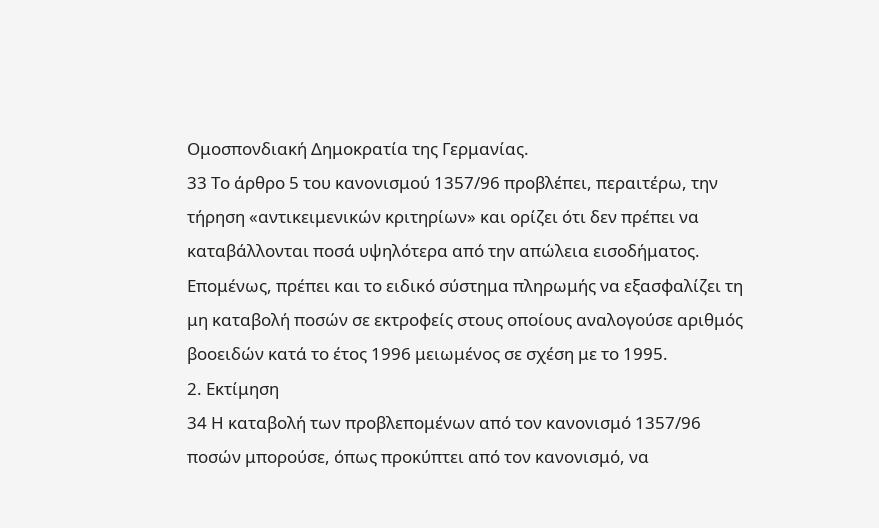Ομοσπονδιακή Δημοκρατία της Γερμανίας.
33 Το άρθρο 5 του κανονισμού 1357/96 προβλέπει, περαιτέρω, την τήρηση «αντικειμενικών κριτηρίων» και ορίζει ότι δεν πρέπει να καταβάλλονται ποσά υψηλότερα από την απώλεια εισοδήματος. Επομένως, πρέπει και το ειδικό σύστημα πληρωμής να εξασφαλίζει τη μη καταβολή ποσών σε εκτροφείς στους οποίους αναλογούσε αριθμός βοοειδών κατά το έτος 1996 μειωμένος σε σχέση με το 1995.
2. Εκτίμηση
34 Η καταβολή των προβλεπομένων από τον κανονισμό 1357/96 ποσών μπορούσε, όπως προκύπτει από τον κανονισμό, να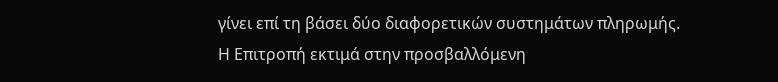γίνει επί τη βάσει δύο διαφορετικών συστημάτων πληρωμής. Η Επιτροπή εκτιμά στην προσβαλλόμενη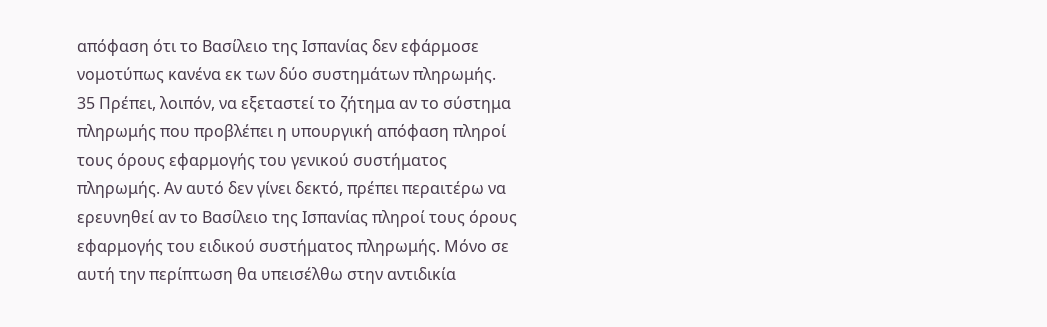απόφαση ότι το Βασίλειο της Ισπανίας δεν εφάρμοσε νομοτύπως κανένα εκ των δύο συστημάτων πληρωμής.
35 Πρέπει, λοιπόν, να εξεταστεί το ζήτημα αν το σύστημα πληρωμής που προβλέπει η υπουργική απόφαση πληροί τους όρους εφαρμογής του γενικού συστήματος πληρωμής. Αν αυτό δεν γίνει δεκτό, πρέπει περαιτέρω να ερευνηθεί αν το Βασίλειο της Ισπανίας πληροί τους όρους εφαρμογής του ειδικού συστήματος πληρωμής. Μόνο σε αυτή την περίπτωση θα υπεισέλθω στην αντιδικία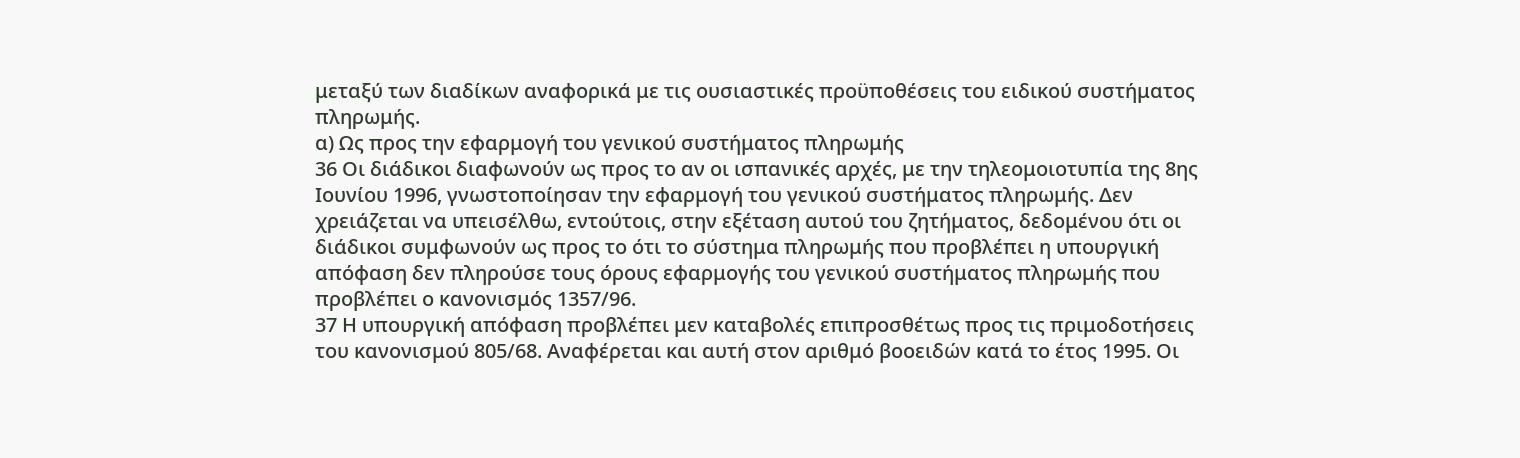μεταξύ των διαδίκων αναφορικά με τις ουσιαστικές προϋποθέσεις του ειδικού συστήματος πληρωμής.
α) Ως προς την εφαρμογή του γενικού συστήματος πληρωμής
36 Οι διάδικοι διαφωνούν ως προς το αν οι ισπανικές αρχές, με την τηλεομοιοτυπία της 8ης Ιουνίου 1996, γνωστοποίησαν την εφαρμογή του γενικού συστήματος πληρωμής. Δεν χρειάζεται να υπεισέλθω, εντούτοις, στην εξέταση αυτού του ζητήματος, δεδομένου ότι οι διάδικοι συμφωνούν ως προς το ότι το σύστημα πληρωμής που προβλέπει η υπουργική απόφαση δεν πληρούσε τους όρους εφαρμογής του γενικού συστήματος πληρωμής που προβλέπει ο κανονισμός 1357/96.
37 Η υπουργική απόφαση προβλέπει μεν καταβολές επιπροσθέτως προς τις πριμοδοτήσεις του κανονισμού 805/68. Αναφέρεται και αυτή στον αριθμό βοοειδών κατά το έτος 1995. Οι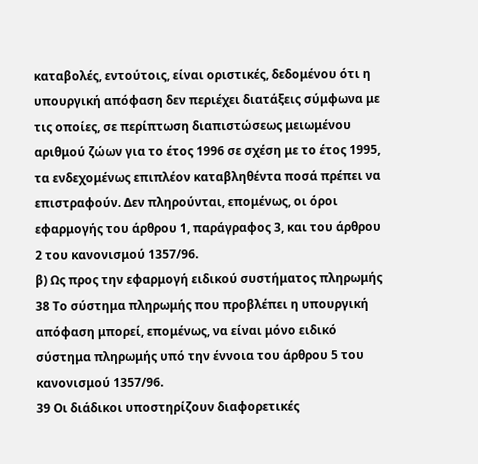καταβολές, εντούτοις, είναι οριστικές, δεδομένου ότι η υπουργική απόφαση δεν περιέχει διατάξεις σύμφωνα με τις οποίες, σε περίπτωση διαπιστώσεως μειωμένου αριθμού ζώων για το έτος 1996 σε σχέση με το έτος 1995, τα ενδεχομένως επιπλέον καταβληθέντα ποσά πρέπει να επιστραφούν. Δεν πληρούνται, επομένως, οι όροι εφαρμογής του άρθρου 1, παράγραφος 3, και του άρθρου 2 του κανονισμού 1357/96.
β) Ως προς την εφαρμογή ειδικού συστήματος πληρωμής
38 Το σύστημα πληρωμής που προβλέπει η υπουργική απόφαση μπορεί, επομένως, να είναι μόνο ειδικό σύστημα πληρωμής υπό την έννοια του άρθρου 5 του κανονισμού 1357/96.
39 Οι διάδικοι υποστηρίζουν διαφορετικές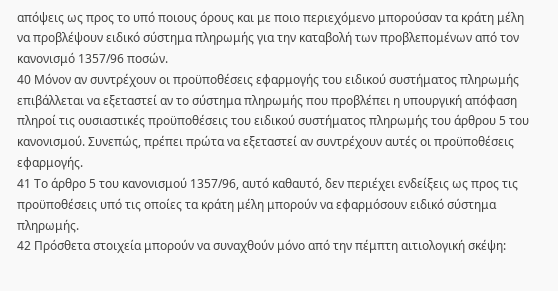απόψεις ως προς το υπό ποιους όρους και με ποιο περιεχόμενο μπορούσαν τα κράτη μέλη να προβλέψουν ειδικό σύστημα πληρωμής για την καταβολή των προβλεπομένων από τον κανονισμό 1357/96 ποσών.
40 Μόνον αν συντρέχουν οι προϋποθέσεις εφαρμογής του ειδικού συστήματος πληρωμής επιβάλλεται να εξεταστεί αν το σύστημα πληρωμής που προβλέπει η υπουργική απόφαση πληροί τις ουσιαστικές προϋποθέσεις του ειδικού συστήματος πληρωμής του άρθρου 5 του κανονισμού. Συνεπώς, πρέπει πρώτα να εξεταστεί αν συντρέχουν αυτές οι προϋποθέσεις εφαρμογής.
41 Το άρθρο 5 του κανονισμού 1357/96, αυτό καθαυτό, δεν περιέχει ενδείξεις ως προς τις προϋποθέσεις υπό τις οποίες τα κράτη μέλη μπορούν να εφαρμόσουν ειδικό σύστημα πληρωμής.
42 Πρόσθετα στοιχεία μπορούν να συναχθούν μόνο από την πέμπτη αιτιολογική σκέψη: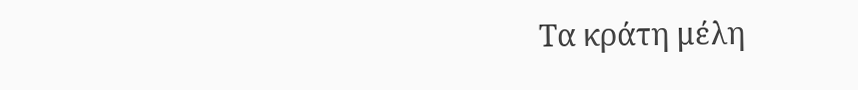Τα κράτη μέλη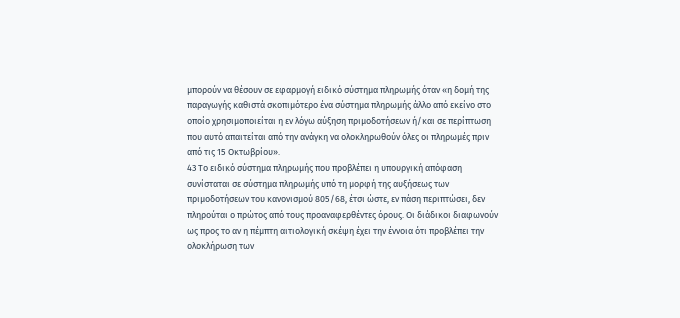μπορούν να θέσουν σε εφαρμογή ειδικό σύστημα πληρωμής όταν «η δομή της παραγωγής καθιστά σκοπιμότερο ένα σύστημα πληρωμής άλλο από εκείνο στο οποίο χρησιμοποιείται η εν λόγω αύξηση πριμοδοτήσεων ή/και σε περίπτωση που αυτό απαιτείται από την ανάγκη να ολοκληρωθούν όλες οι πληρωμές πριν από τις 15 Οκτωβρίου».
43 Το ειδικό σύστημα πληρωμής που προβλέπει η υπουργική απόφαση συνίσταται σε σύστημα πληρωμής υπό τη μορφή της αυξήσεως των πριμοδοτήσεων του κανονισμού 805/68, έτσι ώστε, εν πάση περιπτώσει, δεν πληρούται ο πρώτος από τους προαναφερθέντες όρους. Οι διάδικοι διαφωνούν ως προς το αν η πέμπτη αιτιολογική σκέψη έχει την έννοια ότι προβλέπει την ολοκλήρωση των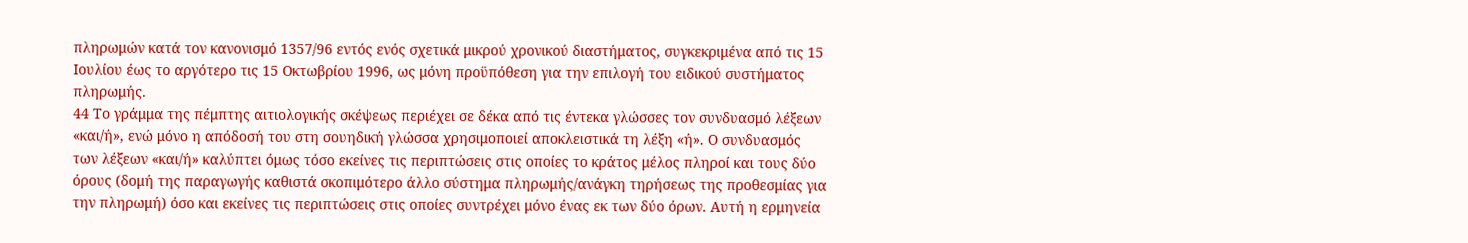πληρωμών κατά τον κανονισμό 1357/96 εντός ενός σχετικά μικρού χρονικού διαστήματος, συγκεκριμένα από τις 15 Ιουλίου έως το αργότερο τις 15 Οκτωβρίου 1996, ως μόνη προϋπόθεση για την επιλογή του ειδικού συστήματος πληρωμής.
44 Το γράμμα της πέμπτης αιτιολογικής σκέψεως περιέχει σε δέκα από τις έντεκα γλώσσες τον συνδυασμό λέξεων «και/ή», ενώ μόνο η απόδοσή του στη σουηδική γλώσσα χρησιμοποιεί αποκλειστικά τη λέξη «ή». Ο συνδυασμός των λέξεων «και/ή» καλύπτει όμως τόσο εκείνες τις περιπτώσεις στις οποίες το κράτος μέλος πληροί και τους δύο όρους (δομή της παραγωγής καθιστά σκοπιμότερο άλλο σύστημα πληρωμής/ανάγκη τηρήσεως της προθεσμίας για την πληρωμή) όσο και εκείνες τις περιπτώσεις στις οποίες συντρέχει μόνο ένας εκ των δύο όρων. Αυτή η ερμηνεία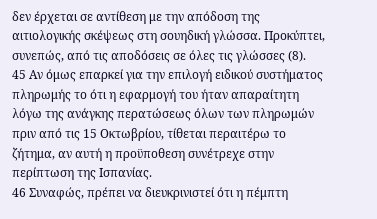δεν έρχεται σε αντίθεση με την απόδοση της αιτιολογικής σκέψεως στη σουηδική γλώσσα. Προκύπτει, συνεπώς, από τις αποδόσεις σε όλες τις γλώσσες (8).
45 Αν όμως επαρκεί για την επιλογή ειδικού συστήματος πληρωμής το ότι η εφαρμογή του ήταν απαραίτητη λόγω της ανάγκης περατώσεως όλων των πληρωμών πριν από τις 15 Οκτωβρίου, τίθεται περαιτέρω το ζήτημα, αν αυτή η προϋποθεση συνέτρεχε στην περίπτωση της Ισπανίας.
46 Συναφώς, πρέπει να διευκρινιστεί ότι η πέμπτη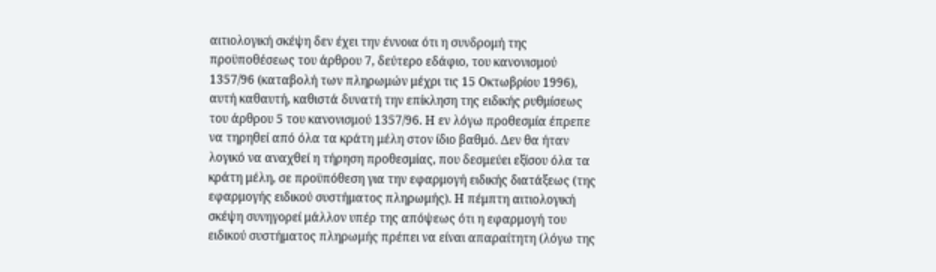αιτιολογική σκέψη δεν έχει την έννοια ότι η συνδρομή της προϋποθέσεως του άρθρου 7, δεύτερο εδάφιο, του κανονισμού 1357/96 (καταβολή των πληρωμών μέχρι τις 15 Οκτωβρίου 1996), αυτή καθαυτή, καθιστά δυνατή την επίκληση της ειδικής ρυθμίσεως του άρθρου 5 του κανονισμού 1357/96. Η εν λόγω προθεσμία έπρεπε να τηρηθεί από όλα τα κράτη μέλη στον ίδιο βαθμό. Δεν θα ήταν λογικό να αναχθεί η τήρηση προθεσμίας, που δεσμεύει εξίσου όλα τα κράτη μέλη, σε προϋπόθεση για την εφαρμογή ειδικής διατάξεως (της εφαρμογής ειδικού συστήματος πληρωμής). Η πέμπτη αιτιολογική σκέψη συνηγορεί μάλλον υπέρ της απόψεως ότι η εφαρμογή του ειδικού συστήματος πληρωμής πρέπει να είναι απαραίτητη (λόγω της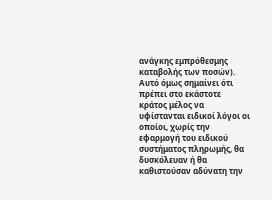ανάγκης εμπρόθεσμης καταβολής των ποσών). Αυτό όμως σημαίνει ότι πρέπει στο εκάστοτε κράτος μέλος να υφίστανται ειδικοί λόγοι οι οποίοι, χωρίς την εφαρμογή του ειδικού συστήματος πληρωμής, θα δυσκόλευαν ή θα καθιστούσαν αδύνατη την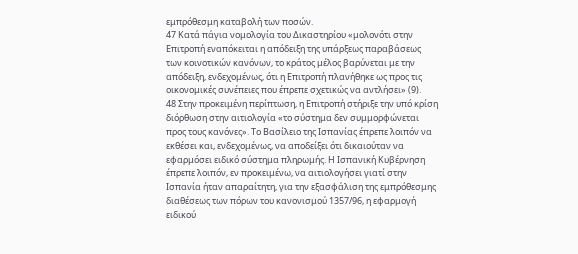εμπρόθεσμη καταβολή των ποσών.
47 Κατά πάγια νομολογία του Δικαστηρίου «μολονότι στην Επιτροπή εναπόκειται η απόδειξη της υπάρξεως παραβάσεως των κοινοτικών κανόνων, το κράτος μέλος βαρύνεται με την απόδειξη, ενδεχομένως, ότι η Επιτροπή πλανήθηκε ως προς τις οικονομικές συνέπειες που έπρεπε σχετικώς να αντλήσει» (9).
48 Στην προκειμένη περίπτωση, η Επιτροπή στήριξε την υπό κρίση διόρθωση στην αιτιολογία «το σύστημα δεν συμμορφώνεται προς τους κανόνες». Το Βασίλειο της Ισπανίας έπρεπε λοιπόν να εκθέσει και, ενδεχομένως, να αποδείξει ότι δικαιούταν να εφαρμόσει ειδικό σύστημα πληρωμής. Η Ισπανική Κυβέρνηση έπρεπε λοιπόν, εν προκειμένω, να αιτιολογήσει γιατί στην Ισπανία ήταν απαραίτητη, για την εξασφάλιση της εμπρόθεσμης διαθέσεως των πόρων του κανονισμού 1357/96, η εφαρμογή ειδικού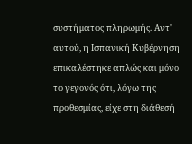συστήματος πληρωμής. Αντ' αυτού, η Ισπανική Κυβέρνηση επικαλέστηκε απλώς και μόνο το γεγονός ότι, λόγω της προθεσμίας, είχε στη διάθεσή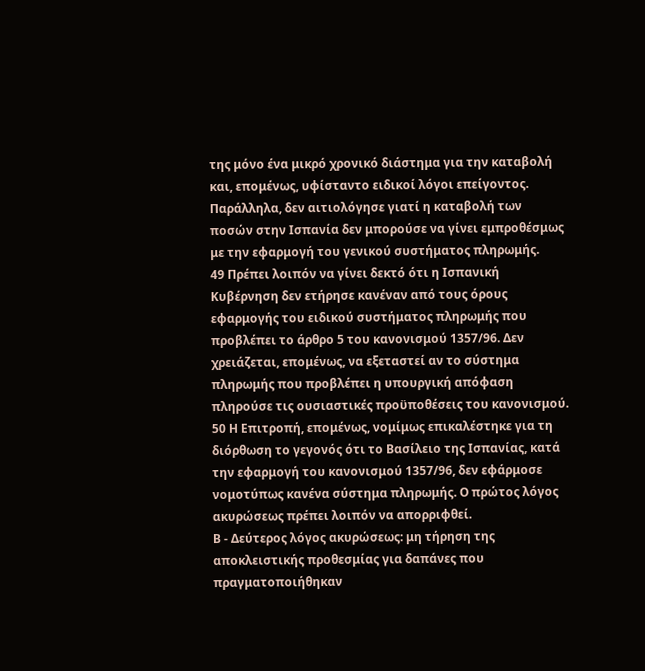της μόνο ένα μικρό χρονικό διάστημα για την καταβολή και, επομένως, υφίσταντο ειδικοί λόγοι επείγοντος. Παράλληλα, δεν αιτιολόγησε γιατί η καταβολή των ποσών στην Ισπανία δεν μπορούσε να γίνει εμπροθέσμως με την εφαρμογή του γενικού συστήματος πληρωμής.
49 Πρέπει λοιπόν να γίνει δεκτό ότι η Ισπανική Κυβέρνηση δεν ετήρησε κανέναν από τους όρους εφαρμογής του ειδικού συστήματος πληρωμής που προβλέπει το άρθρο 5 του κανονισμού 1357/96. Δεν χρειάζεται, επομένως, να εξεταστεί αν το σύστημα πληρωμής που προβλέπει η υπουργική απόφαση πληρούσε τις ουσιαστικές προϋποθέσεις του κανονισμού.
50 Η Επιτροπή, επομένως, νομίμως επικαλέστηκε για τη διόρθωση το γεγονός ότι το Βασίλειο της Ισπανίας, κατά την εφαρμογή του κανονισμού 1357/96, δεν εφάρμοσε νομοτύπως κανένα σύστημα πληρωμής. Ο πρώτος λόγος ακυρώσεως πρέπει λοιπόν να απορριφθεί.
Β - Δεύτερος λόγος ακυρώσεως: μη τήρηση της αποκλειστικής προθεσμίας για δαπάνες που πραγματοποιήθηκαν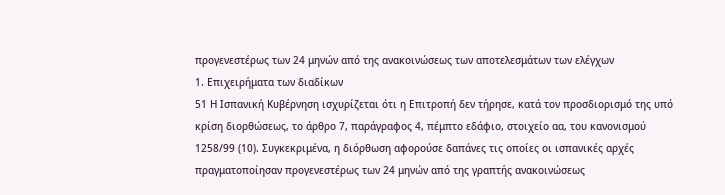προγενεστέρως των 24 μηνών από της ανακοινώσεως των αποτελεσμάτων των ελέγχων
1. Επιχειρήματα των διαδίκων
51 Η Ισπανική Κυβέρνηση ισχυρίζεται ότι η Επιτροπή δεν τήρησε, κατά τον προσδιορισμό της υπό κρίση διορθώσεως, το άρθρο 7, παράγραφος 4, πέμπτο εδάφιο, στοιχείο αα, του κανονισμού 1258/99 (10). Συγκεκριμένα, η διόρθωση αφορούσε δαπάνες τις οποίες οι ισπανικές αρχές πραγματοποίησαν προγενεστέρως των 24 μηνών από της γραπτής ανακοινώσεως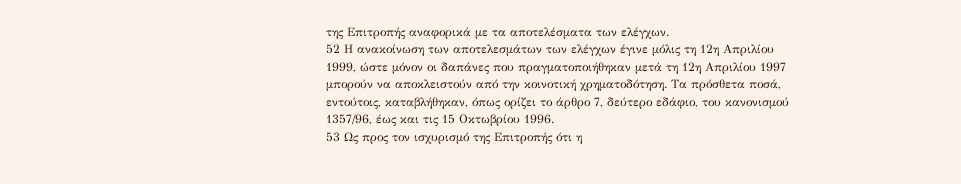της Επιτροπής αναφορικά με τα αποτελέσματα των ελέγχων.
52 Η ανακοίνωση των αποτελεσμάτων των ελέγχων έγινε μόλις τη 12η Απριλίου 1999, ώστε μόνον οι δαπάνες που πραγματοποιήθηκαν μετά τη 12η Απριλίου 1997 μπορούν να αποκλειστούν από την κοινοτική χρηματοδότηση. Τα πρόσθετα ποσά, εντούτοις, καταβλήθηκαν, όπως ορίζει το άρθρο 7, δεύτερο εδάφιο, του κανονισμού 1357/96, έως και τις 15 Οκτωβρίου 1996.
53 Ως προς τον ισχυρισμό της Επιτροπής ότι η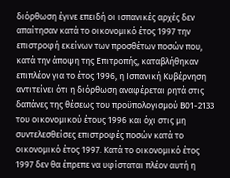διόρθωση έγινε επειδή οι ισπανικές αρχές δεν απαίτησαν κατά το οικονομικό έτος 1997 την επιστροφή εκείνων των προσθέτων ποσών που, κατά την άποψη της Επιτροπής, καταβλήθηκαν επιπλέον για το έτος 1996, η Ισπανική Κυβέρνηση αντιτείνει ότι η διόρθωση αναφέρεται ρητά στις δαπάνες της θέσεως του προϋπολογισμού Β01-2133 του οικονομικού έτους 1996 και όχι στις μη συντελεσθείσες επιστροφές ποσών κατά το οικονομικό έτος 1997. Κατά το οικονομικό έτος 1997 δεν θα έπρεπε να υφίσταται πλέον αυτή η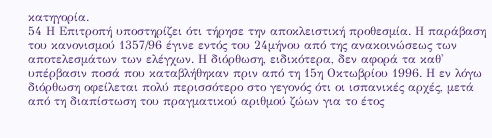κατηγορία.
54 Η Επιτροπή υποστηρίζει ότι τήρησε την αποκλειστική προθεσμία. Η παράβαση του κανονισμού 1357/96 έγινε εντός του 24μήνου από της ανακοινώσεως των αποτελεσμάτων των ελέγχων. Η διόρθωση, ειδικότερα, δεν αφορά τα καθ' υπέρβασιν ποσά που καταβλήθηκαν πριν από τη 15η Οκτωβρίου 1996. Η εν λόγω διόρθωση οφείλεται πολύ περισσότερο στο γεγονός ότι οι ισπανικές αρχές, μετά από τη διαπίστωση του πραγματικού αριθμού ζώων για το έτος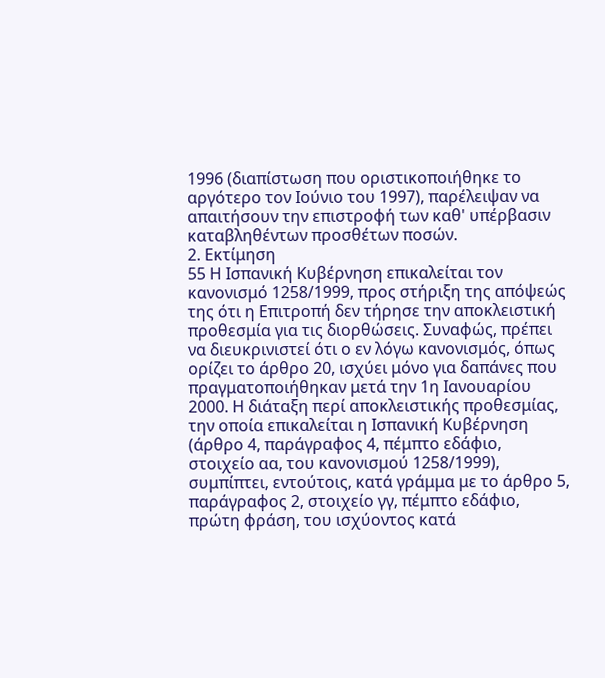1996 (διαπίστωση που οριστικοποιήθηκε το αργότερο τον Ιούνιο του 1997), παρέλειψαν να απαιτήσουν την επιστροφή των καθ' υπέρβασιν καταβληθέντων προσθέτων ποσών.
2. Εκτίμηση
55 Η Ισπανική Κυβέρνηση επικαλείται τον κανονισμό 1258/1999, προς στήριξη της απόψεώς της ότι η Επιτροπή δεν τήρησε την αποκλειστική προθεσμία για τις διορθώσεις. Συναφώς, πρέπει να διευκρινιστεί ότι ο εν λόγω κανονισμός, όπως ορίζει το άρθρο 20, ισχύει μόνο για δαπάνες που πραγματοποιήθηκαν μετά την 1η Ιανουαρίου 2000. Η διάταξη περί αποκλειστικής προθεσμίας, την οποία επικαλείται η Ισπανική Κυβέρνηση (άρθρο 4, παράγραφος 4, πέμπτο εδάφιο, στοιχείο αα, του κανονισμού 1258/1999), συμπίπτει, εντούτοις, κατά γράμμα με το άρθρο 5, παράγραφος 2, στοιχείο γγ, πέμπτο εδάφιο, πρώτη φράση, του ισχύοντος κατά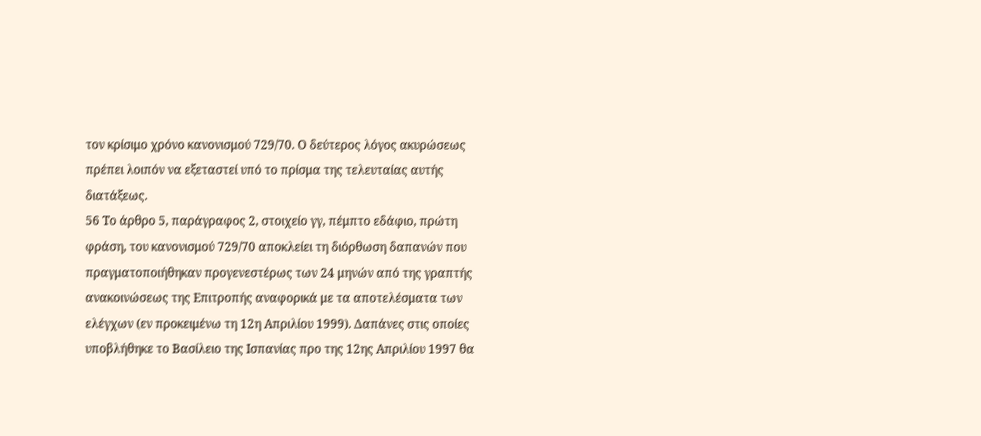τον κρίσιμο χρόνο κανονισμού 729/70. Ο δεύτερος λόγος ακυρώσεως πρέπει λοιπόν να εξεταστεί υπό το πρίσμα της τελευταίας αυτής διατάξεως.
56 Το άρθρο 5, παράγραφος 2, στοιχείο γγ, πέμπτο εδάφιο, πρώτη φράση, του κανονισμού 729/70 αποκλείει τη διόρθωση δαπανών που πραγματοποιήθηκαν προγενεστέρως των 24 μηνών από της γραπτής ανακοινώσεως της Επιτροπής αναφορικά με τα αποτελέσματα των ελέγχων (εν προκειμένω τη 12η Απριλίου 1999). Δαπάνες στις οποίες υποβλήθηκε το Βασίλειο της Ισπανίας προ της 12ης Απριλίου 1997 θα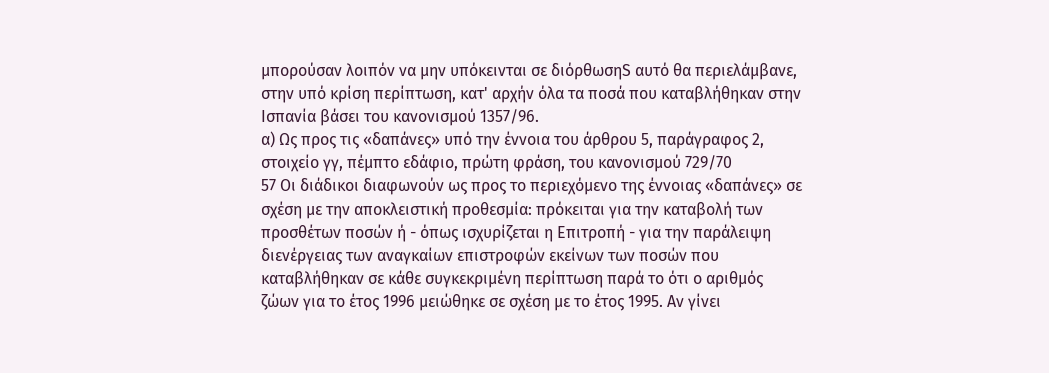μπορούσαν λοιπόν να μην υπόκεινται σε διόρθωσηS αυτό θα περιελάμβανε, στην υπό κρίση περίπτωση, κατ' αρχήν όλα τα ποσά που καταβλήθηκαν στην Ισπανία βάσει του κανονισμού 1357/96.
α) Ως προς τις «δαπάνες» υπό την έννοια του άρθρου 5, παράγραφος 2, στοιχείο γγ, πέμπτο εδάφιο, πρώτη φράση, του κανονισμού 729/70
57 Οι διάδικοι διαφωνούν ως προς το περιεχόμενο της έννοιας «δαπάνες» σε σχέση με την αποκλειστική προθεσμία: πρόκειται για την καταβολή των προσθέτων ποσών ή - όπως ισχυρίζεται η Επιτροπή - για την παράλειψη διενέργειας των αναγκαίων επιστροφών εκείνων των ποσών που καταβλήθηκαν σε κάθε συγκεκριμένη περίπτωση παρά το ότι ο αριθμός ζώων για το έτος 1996 μειώθηκε σε σχέση με το έτος 1995. Αν γίνει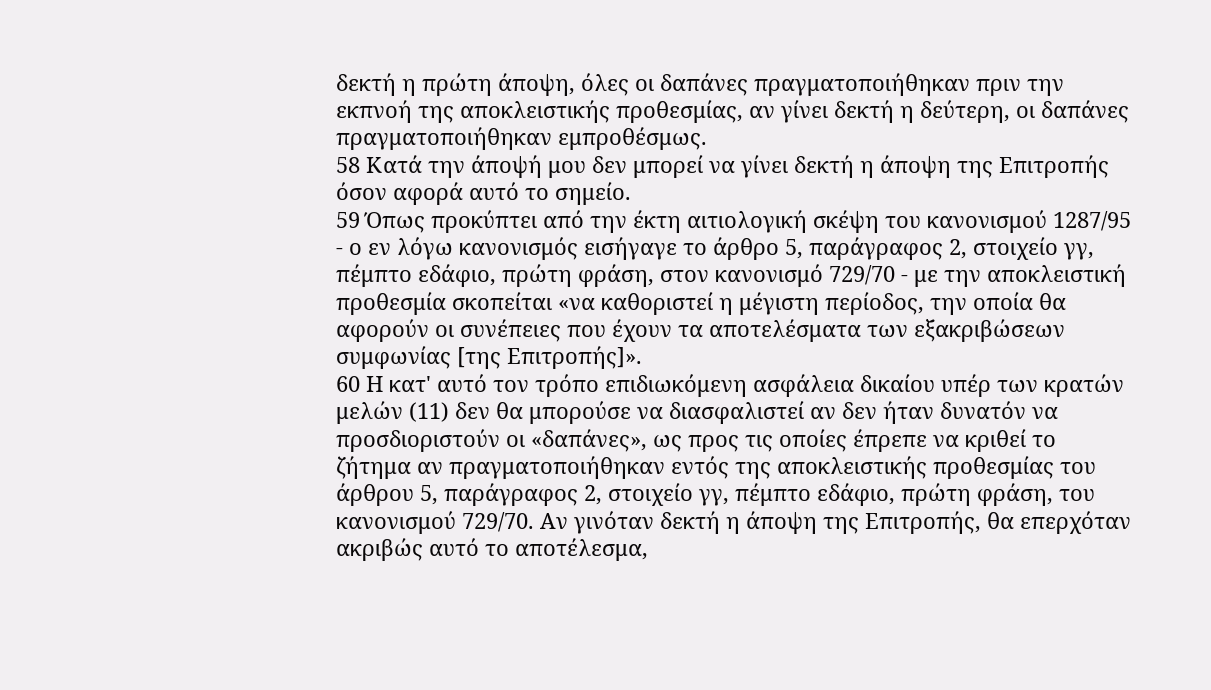δεκτή η πρώτη άποψη, όλες οι δαπάνες πραγματοποιήθηκαν πριν την εκπνοή της αποκλειστικής προθεσμίας, αν γίνει δεκτή η δεύτερη, οι δαπάνες πραγματοποιήθηκαν εμπροθέσμως.
58 Κατά την άποψή μου δεν μπορεί να γίνει δεκτή η άποψη της Επιτροπής όσον αφορά αυτό το σημείο.
59 Όπως προκύπτει από την έκτη αιτιολογική σκέψη του κανονισμού 1287/95 - ο εν λόγω κανονισμός εισήγαγε το άρθρο 5, παράγραφος 2, στοιχείο γγ, πέμπτο εδάφιο, πρώτη φράση, στον κανονισμό 729/70 - με την αποκλειστική προθεσμία σκοπείται «να καθοριστεί η μέγιστη περίοδος, την οποία θα αφορούν οι συνέπειες που έχουν τα αποτελέσματα των εξακριβώσεων συμφωνίας [της Επιτροπής]».
60 Η κατ' αυτό τον τρόπο επιδιωκόμενη ασφάλεια δικαίου υπέρ των κρατών μελών (11) δεν θα μπορούσε να διασφαλιστεί αν δεν ήταν δυνατόν να προσδιοριστούν οι «δαπάνες», ως προς τις οποίες έπρεπε να κριθεί το ζήτημα αν πραγματοποιήθηκαν εντός της αποκλειστικής προθεσμίας του άρθρου 5, παράγραφος 2, στοιχείο γγ, πέμπτο εδάφιο, πρώτη φράση, του κανονισμού 729/70. Αν γινόταν δεκτή η άποψη της Επιτροπής, θα επερχόταν ακριβώς αυτό το αποτέλεσμα,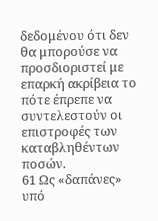δεδομένου ότι δεν θα μπορούσε να προσδιοριστεί με επαρκή ακρίβεια το πότε έπρεπε να συντελεστούν οι επιστροφές των καταβληθέντων ποσών.
61 Ως «δαπάνες» υπό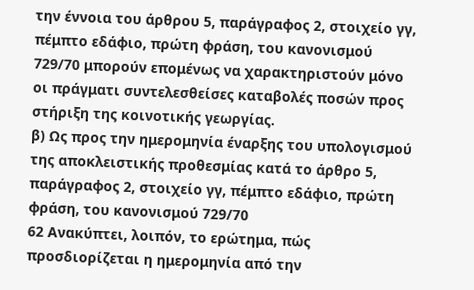την έννοια του άρθρου 5, παράγραφος 2, στοιχείο γγ, πέμπτο εδάφιο, πρώτη φράση, του κανονισμού 729/70 μπορούν επομένως να χαρακτηριστούν μόνο οι πράγματι συντελεσθείσες καταβολές ποσών προς στήριξη της κοινοτικής γεωργίας.
β) Ως προς την ημερομηνία έναρξης του υπολογισμού της αποκλειστικής προθεσμίας κατά το άρθρο 5, παράγραφος 2, στοιχείο γγ, πέμπτο εδάφιο, πρώτη φράση, του κανονισμού 729/70
62 Ανακύπτει, λοιπόν, το ερώτημα, πώς προσδιορίζεται η ημερομηνία από την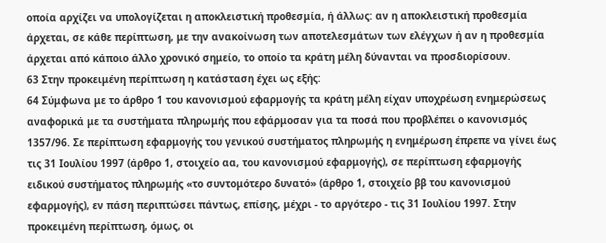οποία αρχίζει να υπολογίζεται η αποκλειστική προθεσμία, ή άλλως: αν η αποκλειστική προθεσμία άρχεται, σε κάθε περίπτωση, με την ανακοίνωση των αποτελεσμάτων των ελέγχων ή αν η προθεσμία άρχεται από κάποιο άλλο χρονικό σημείο, το οποίο τα κράτη μέλη δύνανται να προσδιορίσουν.
63 Στην προκειμένη περίπτωση η κατάσταση έχει ως εξής:
64 Σύμφωνα με το άρθρο 1 του κανονισμού εφαρμογής τα κράτη μέλη είχαν υποχρέωση ενημερώσεως αναφορικά με τα συστήματα πληρωμής που εφάρμοσαν για τα ποσά που προβλέπει ο κανονισμός 1357/96. Σε περίπτωση εφαρμογής του γενικού συστήματος πληρωμής η ενημέρωση έπρεπε να γίνει έως τις 31 Ιουλίου 1997 (άρθρο 1, στοιχείο αα, του κανονισμού εφαρμογής), σε περίπτωση εφαρμογής ειδικού συστήματος πληρωμής «το συντομότερο δυνατό» (άρθρο 1, στοιχείο ββ του κανονισμού εφαρμογής), εν πάση περιπτώσει πάντως, επίσης, μέχρι - το αργότερο - τις 31 Ιουλίου 1997. Στην προκειμένη περίπτωση, όμως, οι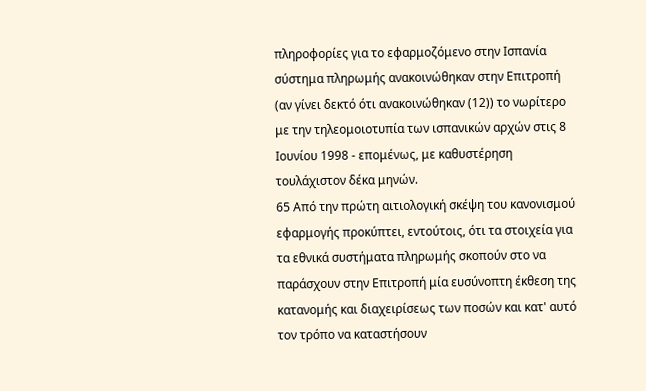πληροφορίες για το εφαρμοζόμενο στην Ισπανία σύστημα πληρωμής ανακοινώθηκαν στην Επιτροπή (αν γίνει δεκτό ότι ανακοινώθηκαν (12)) το νωρίτερο με την τηλεομοιοτυπία των ισπανικών αρχών στις 8 Ιουνίου 1998 - επομένως, με καθυστέρηση τουλάχιστον δέκα μηνών.
65 Από την πρώτη αιτιολογική σκέψη του κανονισμού εφαρμογής προκύπτει, εντούτοις, ότι τα στοιχεία για τα εθνικά συστήματα πληρωμής σκοπούν στο να παράσχουν στην Επιτροπή μία ευσύνοπτη έκθεση της κατανομής και διαχειρίσεως των ποσών και κατ' αυτό τον τρόπο να καταστήσουν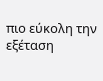πιο εύκολη την εξέταση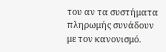του αν τα συστήματα πληρωμής συνάδουν με τον κανονισμό.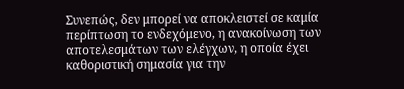Συνεπώς, δεν μπορεί να αποκλειστεί σε καμία περίπτωση το ενδεχόμενο, η ανακοίνωση των αποτελεσμάτων των ελέγχων, η οποία έχει καθοριστική σημασία για την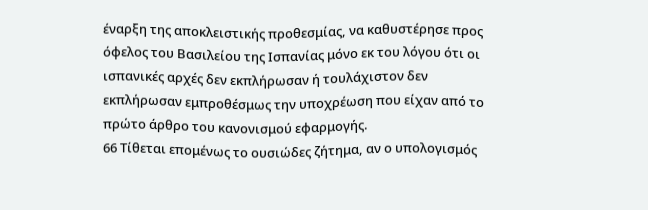έναρξη της αποκλειστικής προθεσμίας, να καθυστέρησε προς όφελος του Βασιλείου της Ισπανίας μόνο εκ του λόγου ότι οι ισπανικές αρχές δεν εκπλήρωσαν ή τουλάχιστον δεν εκπλήρωσαν εμπροθέσμως την υποχρέωση που είχαν από το πρώτο άρθρο του κανονισμού εφαρμογής.
66 Τίθεται επομένως το ουσιώδες ζήτημα, αν ο υπολογισμός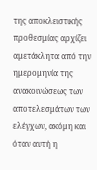της αποκλειστικής προθεσμίας αρχίζει αμετάκλητα από την ημερομηνία της ανακοινώσεως των αποτελεσμάτων των ελέγχων, ακόμη και όταν αυτή η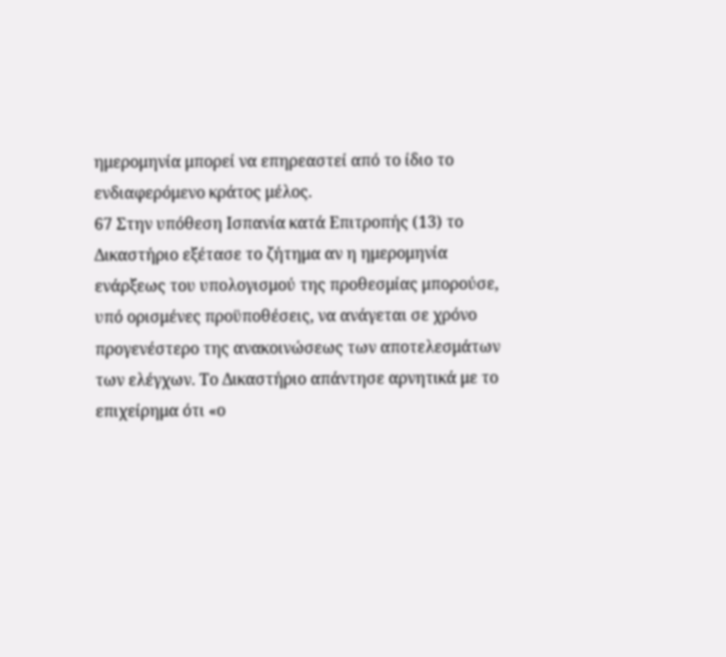ημερομηνία μπορεί να επηρεαστεί από το ίδιο το ενδιαφερόμενο κράτος μέλος.
67 Στην υπόθεση Ισπανία κατά Επιτροπής (13) το Δικαστήριο εξέτασε το ζήτημα αν η ημερομηνία ενάρξεως του υπολογισμού της προθεσμίας μπορούσε, υπό ορισμένες προϋποθέσεις, να ανάγεται σε χρόνο προγενέστερο της ανακοινώσεως των αποτελεσμάτων των ελέγχων. Το Δικαστήριο απάντησε αρνητικά με το επιχείρημα ότι «ο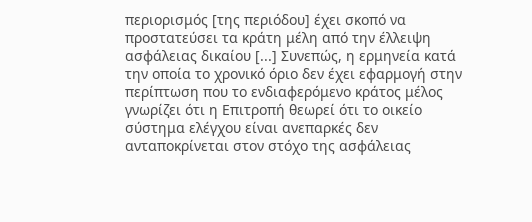περιορισμός [της περιόδου] έχει σκοπό να προστατεύσει τα κράτη μέλη από την έλλειψη ασφάλειας δικαίου [...] Συνεπώς, η ερμηνεία κατά την οποία το χρονικό όριο δεν έχει εφαρμογή στην περίπτωση που το ενδιαφερόμενο κράτος μέλος γνωρίζει ότι η Επιτροπή θεωρεί ότι το οικείο σύστημα ελέγχου είναι ανεπαρκές δεν ανταποκρίνεται στον στόχο της ασφάλειας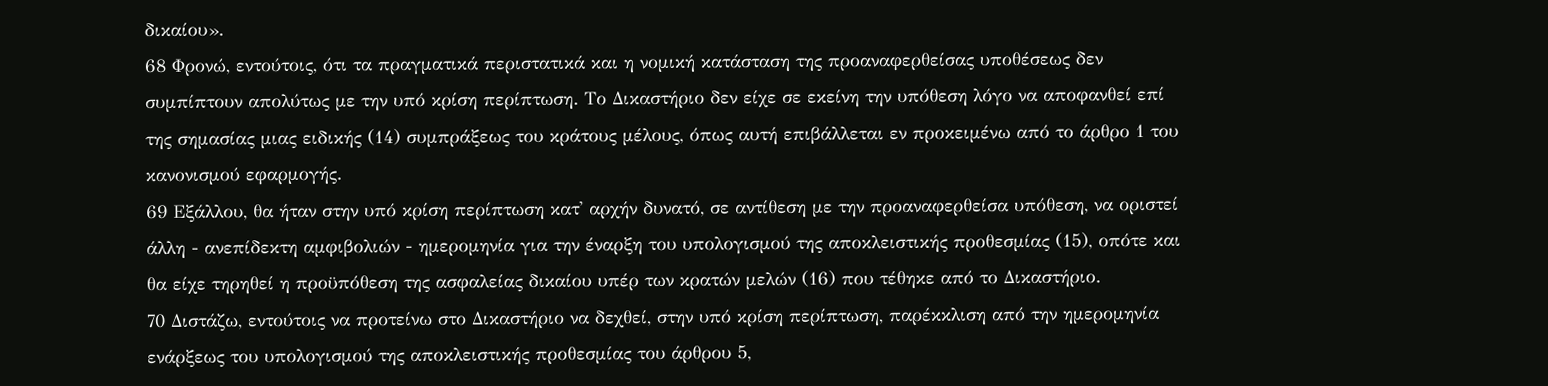δικαίου».
68 Φρονώ, εντούτοις, ότι τα πραγματικά περιστατικά και η νομική κατάσταση της προαναφερθείσας υποθέσεως δεν συμπίπτουν απολύτως με την υπό κρίση περίπτωση. Το Δικαστήριο δεν είχε σε εκείνη την υπόθεση λόγο να αποφανθεί επί της σημασίας μιας ειδικής (14) συμπράξεως του κράτους μέλους, όπως αυτή επιβάλλεται εν προκειμένω από το άρθρο 1 του κανονισμού εφαρμογής.
69 Εξάλλου, θα ήταν στην υπό κρίση περίπτωση κατ' αρχήν δυνατό, σε αντίθεση με την προαναφερθείσα υπόθεση, να οριστεί άλλη - ανεπίδεκτη αμφιβολιών - ημερομηνία για την έναρξη του υπολογισμού της αποκλειστικής προθεσμίας (15), οπότε και θα είχε τηρηθεί η προϋπόθεση της ασφαλείας δικαίου υπέρ των κρατών μελών (16) που τέθηκε από το Δικαστήριο.
70 Διστάζω, εντούτοις να προτείνω στο Δικαστήριο να δεχθεί, στην υπό κρίση περίπτωση, παρέκκλιση από την ημερομηνία ενάρξεως του υπολογισμού της αποκλειστικής προθεσμίας του άρθρου 5,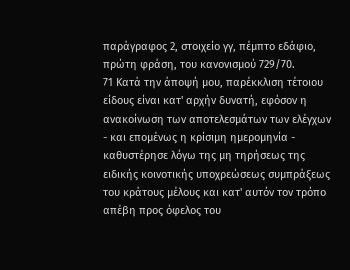παράγραφος 2, στοιχείο γγ, πέμπτο εδάφιο, πρώτη φράση, του κανονισμού 729/70.
71 Κατά την άποψή μου, παρέκκλιση τέτοιου είδους είναι κατ' αρχήν δυνατή, εφόσον η ανακοίνωση των αποτελεσμάτων των ελέγχων - και επομένως η κρίσιμη ημερομηνία - καθυστέρησε λόγω της μη τηρήσεως της ειδικής κοινοτικής υποχρεώσεως συμπράξεως του κράτους μέλους και κατ' αυτόν τον τρόπο απέβη προς όφελος του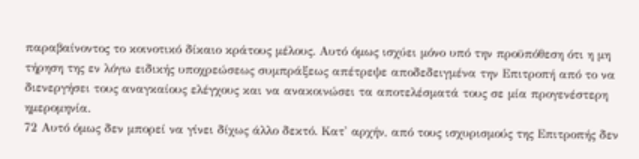παραβαίνοντος το κοινοτικό δίκαιο κράτους μέλους. Αυτό όμως ισχύει μόνο υπό την προϋπόθεση ότι η μη τήρηση της εν λόγω ειδικής υποχρεώσεως συμπράξεως απέτρεψε αποδεδειγμένα την Επιτροπή από το να διενεργήσει τους αναγκαίους ελέγχους και να ανακοινώσει τα αποτελέσματά τους σε μία προγενέστερη ημερομηνία.
72 Αυτό όμως δεν μπορεί να γίνει δίχως άλλο δεκτό. Κατ' αρχήν, από τους ισχυρισμούς της Επιτροπής δεν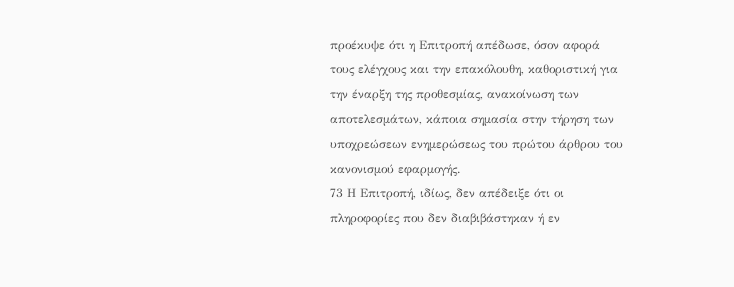προέκυψε ότι η Επιτροπή απέδωσε, όσον αφορά τους ελέγχους και την επακόλουθη, καθοριστική για την έναρξη της προθεσμίας, ανακοίνωση των αποτελεσμάτων, κάποια σημασία στην τήρηση των υποχρεώσεων ενημερώσεως του πρώτου άρθρου του κανονισμού εφαρμογής.
73 Η Επιτροπή, ιδίως, δεν απέδειξε ότι οι πληροφορίες που δεν διαβιβάστηκαν ή εν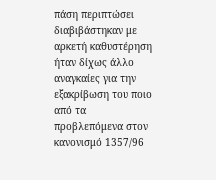πάση περιπτώσει διαβιβάστηκαν με αρκετή καθυστέρηση ήταν δίχως άλλο αναγκαίες για την εξακρίβωση του ποιο από τα προβλεπόμενα στον κανονισμό 1357/96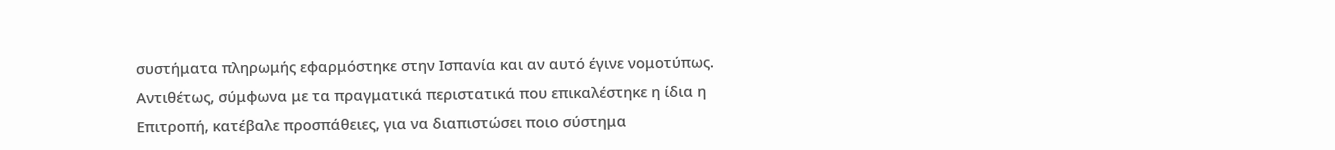συστήματα πληρωμής εφαρμόστηκε στην Ισπανία και αν αυτό έγινε νομοτύπως. Αντιθέτως, σύμφωνα με τα πραγματικά περιστατικά που επικαλέστηκε η ίδια η Επιτροπή, κατέβαλε προσπάθειες, για να διαπιστώσει ποιο σύστημα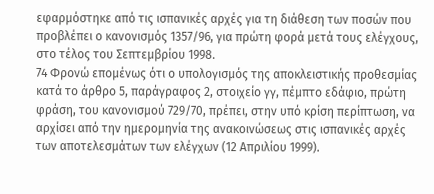εφαρμόστηκε από τις ισπανικές αρχές για τη διάθεση των ποσών που προβλέπει ο κανονισμός 1357/96, για πρώτη φορά μετά τους ελέγχους, στο τέλος του Σεπτεμβρίου 1998.
74 Φρονώ επομένως ότι ο υπολογισμός της αποκλειστικής προθεσμίας κατά το άρθρο 5, παράγραφος 2, στοιχείο γγ, πέμπτο εδάφιο, πρώτη φράση, του κανονισμού 729/70, πρέπει, στην υπό κρίση περίπτωση, να αρχίσει από την ημερομηνία της ανακοινώσεως στις ισπανικές αρχές των αποτελεσμάτων των ελέγχων (12 Απριλίου 1999).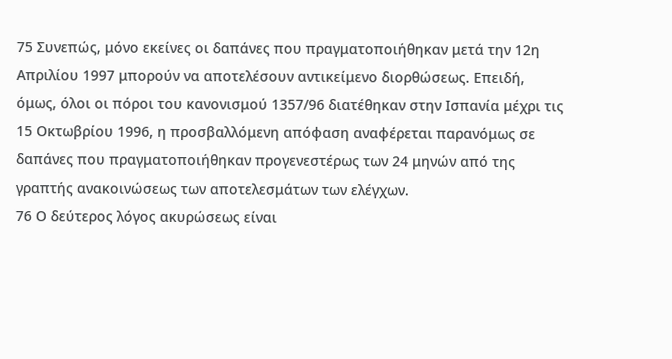75 Συνεπώς, μόνο εκείνες οι δαπάνες που πραγματοποιήθηκαν μετά την 12η Απριλίου 1997 μπορούν να αποτελέσουν αντικείμενο διορθώσεως. Επειδή, όμως, όλοι οι πόροι του κανονισμού 1357/96 διατέθηκαν στην Ισπανία μέχρι τις 15 Οκτωβρίου 1996, η προσβαλλόμενη απόφαση αναφέρεται παρανόμως σε δαπάνες που πραγματοποιήθηκαν προγενεστέρως των 24 μηνών από της γραπτής ανακοινώσεως των αποτελεσμάτων των ελέγχων.
76 Ο δεύτερος λόγος ακυρώσεως είναι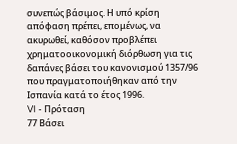συνεπώς βάσιμος. Η υπό κρίση απόφαση πρέπει, επομένως, να ακυρωθεί, καθόσον προβλέπει χρηματοοικονομική διόρθωση για τις δαπάνες βάσει του κανονισμού 1357/96 που πραγματοποιήθηκαν από την Ισπανία κατά το έτος 1996.
VI - Πρόταση
77 Βάσει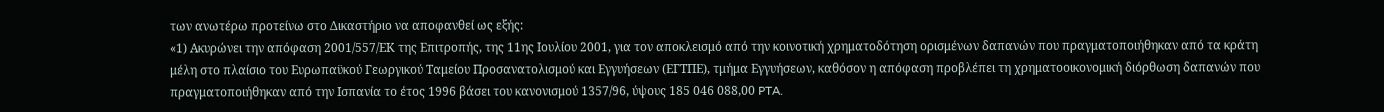των ανωτέρω προτείνω στο Δικαστήριο να αποφανθεί ως εξής:
«1) Ακυρώνει την απόφαση 2001/557/ΕΚ της Επιτροπής, της 11ης Ιουλίου 2001, για τον αποκλεισμό από την κοινοτική χρηματοδότηση ορισμένων δαπανών που πραγματοποιήθηκαν από τα κράτη μέλη στο πλαίσιο του Ευρωπαϋκού Γεωργικού Ταμείου Προσανατολισμού και Εγγυήσεων (ΕΓΤΠΕ), τμήμα Εγγυήσεων, καθόσον η απόφαση προβλέπει τη χρηματοοικονομική διόρθωση δαπανών που πραγματοποιήθηκαν από την Ισπανία το έτος 1996 βάσει του κανονισμού 1357/96, ύψους 185 046 088,00 PTA.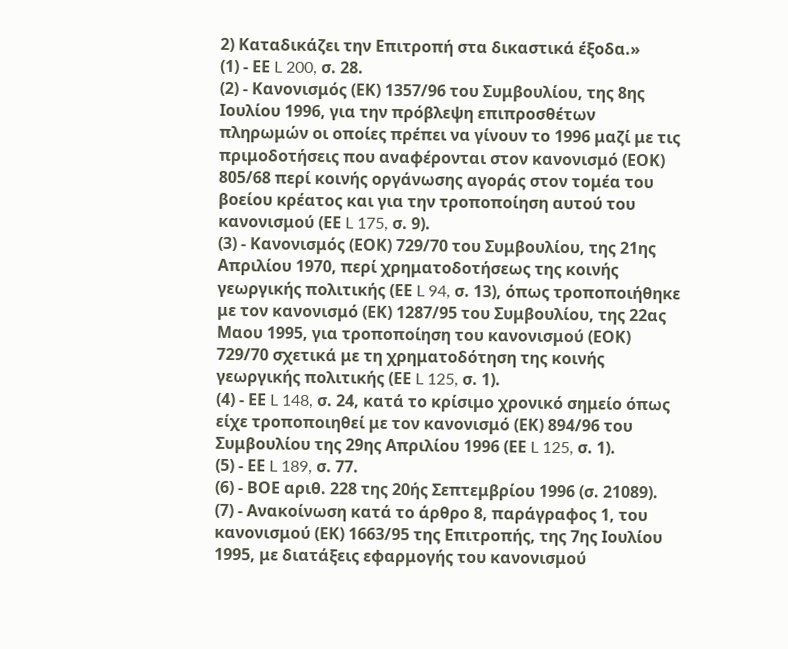2) Καταδικάζει την Επιτροπή στα δικαστικά έξοδα.»
(1) - ΕΕ L 200, σ. 28.
(2) - Κανονισμός (ΕΚ) 1357/96 του Συμβουλίου, της 8ης Ιουλίου 1996, για την πρόβλεψη επιπροσθέτων πληρωμών οι οποίες πρέπει να γίνουν το 1996 μαζί με τις πριμοδοτήσεις που αναφέρονται στον κανονισμό (ΕΟΚ) 805/68 περί κοινής οργάνωσης αγοράς στον τομέα του βοείου κρέατος και για την τροποποίηση αυτού του κανονισμού (ΕΕ L 175, σ. 9).
(3) - Κανονισμός (ΕΟΚ) 729/70 του Συμβουλίου, της 21ης Απριλίου 1970, περί χρηματοδοτήσεως της κοινής γεωργικής πολιτικής (ΕΕ L 94, σ. 13), όπως τροποποιήθηκε με τον κανονισμό (ΕΚ) 1287/95 του Συμβουλίου, της 22ας Μαου 1995, για τροποποίηση του κανονισμού (ΕΟΚ) 729/70 σχετικά με τη χρηματοδότηση της κοινής γεωργικής πολιτικής (ΕΕ L 125, σ. 1).
(4) - ΕΕ L 148, σ. 24, κατά το κρίσιμο χρονικό σημείο όπως είχε τροποποιηθεί με τον κανονισμό (ΕΚ) 894/96 του Συμβουλίου της 29ης Απριλίου 1996 (ΕΕ L 125, σ. 1).
(5) - ΕΕ L 189, σ. 77.
(6) - ΒΟΕ αριθ. 228 της 20ής Σεπτεμβρίου 1996 (σ. 21089).
(7) - Ανακοίνωση κατά το άρθρο 8, παράγραφος 1, του κανονισμού (ΕΚ) 1663/95 της Επιτροπής, της 7ης Ιουλίου 1995, με διατάξεις εφαρμογής του κανονισμού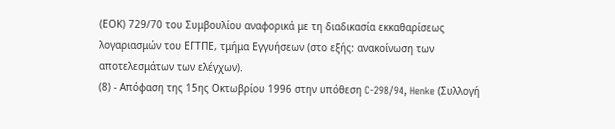(ΕΟΚ) 729/70 του Συμβουλίου αναφορικά με τη διαδικασία εκκαθαρίσεως λογαριασμών του ΕΓΤΠΕ, τμήμα Εγγυήσεων (στο εξής: ανακοίνωση των αποτελεσμάτων των ελέγχων).
(8) - Απόφαση της 15ης Οκτωβρίου 1996 στην υπόθεση C-298/94, Henke (Συλλογή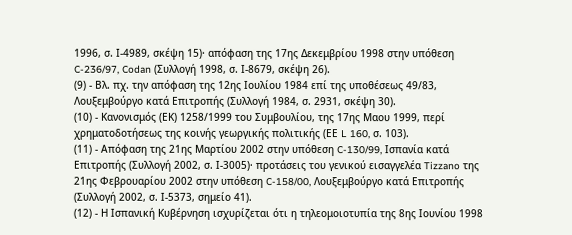1996, σ. Ι-4989, σκέψη 15)· απόφαση της 17ης Δεκεμβρίου 1998 στην υπόθεση C-236/97, Codan (Συλλογή 1998, σ. Ι-8679, σκέψη 26).
(9) - Βλ. πχ. την απόφαση της 12ης Ιουλίου 1984 επί της υποθέσεως 49/83, Λουξεμβούργο κατά Επιτροπής (Συλλογή 1984, σ. 2931, σκέψη 30).
(10) - Κανονισμός (ΕΚ) 1258/1999 του Συμβουλίου, της 17ης Μαου 1999, περί χρηματοδοτήσεως της κοινής γεωργικής πολιτικής (ΕΕ L 160, σ. 103).
(11) - Απόφαση της 21ης Μαρτίου 2002 στην υπόθεση C-130/99, Ισπανία κατά Επιτροπής (Συλλογή 2002, σ. Ι-3005)· προτάσεις του γενικού εισαγγελέα Tizzano της 21ης Φεβρουαρίου 2002 στην υπόθεση C-158/00, Λουξεμβούργο κατά Επιτροπής (Συλλογή 2002, σ. Ι-5373, σημείο 41).
(12) - Η Ισπανική Κυβέρνηση ισχυρίζεται ότι η τηλεομοιοτυπία της 8ης Ιουνίου 1998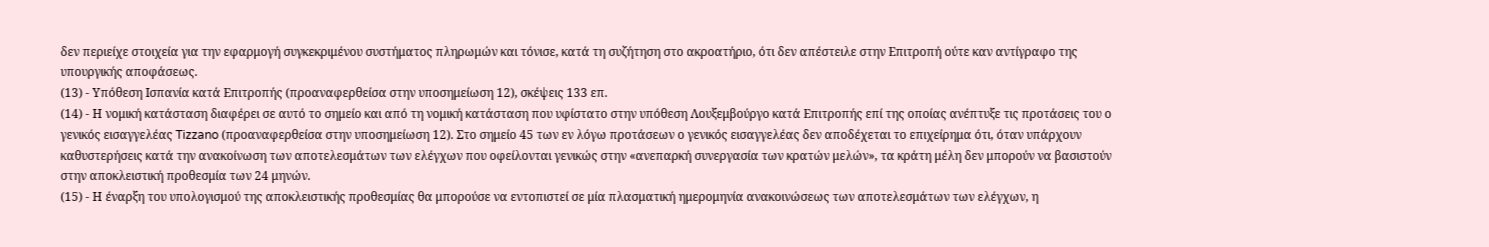δεν περιείχε στοιχεία για την εφαρμογή συγκεκριμένου συστήματος πληρωμών και τόνισε, κατά τη συζήτηση στο ακροατήριο, ότι δεν απέστειλε στην Επιτροπή ούτε καν αντίγραφο της υπουργικής αποφάσεως.
(13) - Υπόθεση Ισπανία κατά Επιτροπής (προαναφερθείσα στην υποσημείωση 12), σκέψεις 133 επ.
(14) - Η νομική κατάσταση διαφέρει σε αυτό το σημείο και από τη νομική κατάσταση που υφίστατο στην υπόθεση Λουξεμβούργο κατά Επιτροπής επί της οποίας ανέπτυξε τις προτάσεις του ο γενικός εισαγγελέας Tizzano (προαναφερθείσα στην υποσημείωση 12). Στο σημείο 45 των εν λόγω προτάσεων ο γενικός εισαγγελέας δεν αποδέχεται το επιχείρημα ότι, όταν υπάρχουν καθυστερήσεις κατά την ανακοίνωση των αποτελεσμάτων των ελέγχων που οφείλονται γενικώς στην «ανεπαρκή συνεργασία των κρατών μελών», τα κράτη μέλη δεν μπορούν να βασιστούν στην αποκλειστική προθεσμία των 24 μηνών.
(15) - Η έναρξη του υπολογισμού της αποκλειστικής προθεσμίας θα μπορούσε να εντοπιστεί σε μία πλασματική ημερομηνία ανακοινώσεως των αποτελεσμάτων των ελέγχων, η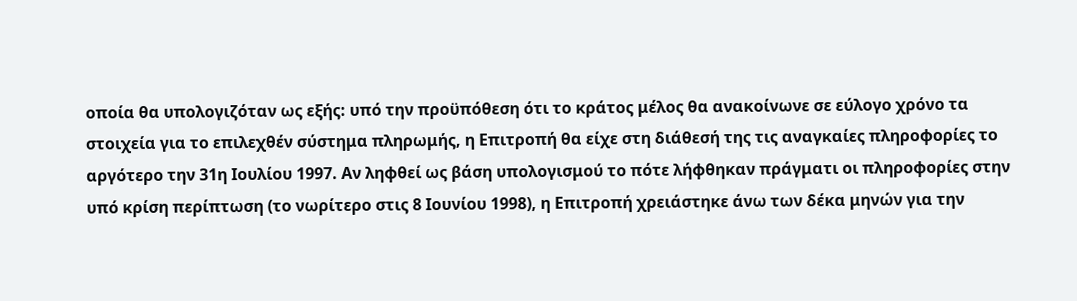οποία θα υπολογιζόταν ως εξής: υπό την προϋπόθεση ότι το κράτος μέλος θα ανακοίνωνε σε εύλογο χρόνο τα στοιχεία για το επιλεχθέν σύστημα πληρωμής, η Επιτροπή θα είχε στη διάθεσή της τις αναγκαίες πληροφορίες το αργότερο την 31η Ιουλίου 1997. Αν ληφθεί ως βάση υπολογισμού το πότε λήφθηκαν πράγματι οι πληροφορίες στην υπό κρίση περίπτωση (το νωρίτερο στις 8 Ιουνίου 1998), η Επιτροπή χρειάστηκε άνω των δέκα μηνών για την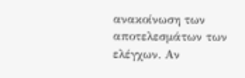ανακοίνωση των αποτελεσμάτων των ελέγχων. Αν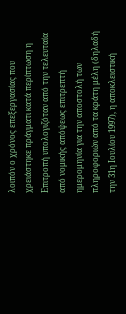λοιπόν ο χρόνος επεξεργασίας που χρειάστηκε πράγματι κατά περίπτωση η Επιτροπή υπολογιζόταν από την τελευταία από νομικής απόψεως επιτρεπτή ημερομηνία για την αποστολή των πληροφοριών από τα κράτη μέλη (δηλαδή την 31η Ιουλίου 1997), η αποκλειστική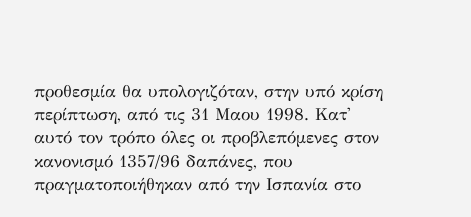προθεσμία θα υπολογιζόταν, στην υπό κρίση περίπτωση, από τις 31 Μαου 1998. Κατ' αυτό τον τρόπο όλες οι προβλεπόμενες στον κανονισμό 1357/96 δαπάνες, που πραγματοποιήθηκαν από την Ισπανία στο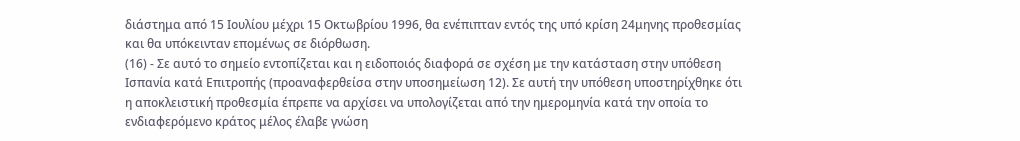διάστημα από 15 Ιουλίου μέχρι 15 Οκτωβρίου 1996, θα ενέπιπταν εντός της υπό κρίση 24μηνης προθεσμίας και θα υπόκεινταν επομένως σε διόρθωση.
(16) - Σε αυτό το σημείο εντοπίζεται και η ειδοποιός διαφορά σε σχέση με την κατάσταση στην υπόθεση Ισπανία κατά Επιτροπής (προαναφερθείσα στην υποσημείωση 12). Σε αυτή την υπόθεση υποστηρίχθηκε ότι η αποκλειστική προθεσμία έπρεπε να αρχίσει να υπολογίζεται από την ημερομηνία κατά την οποία το ενδιαφερόμενο κράτος μέλος έλαβε γνώση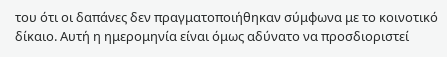του ότι οι δαπάνες δεν πραγματοποιήθηκαν σύμφωνα με το κοινοτικό δίκαιο. Αυτή η ημερομηνία είναι όμως αδύνατο να προσδιοριστεί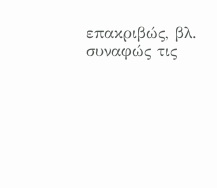επακριβώς, βλ. συναφώς τις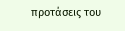προτάσεις του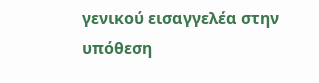γενικού εισαγγελέα στην υπόθεση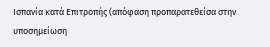Ισπανία κατά Επιτροπής (απόφαση προπαρατεθείσα στην υποσημείωση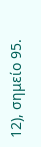12), σημείο 95.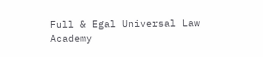Full & Egal Universal Law Academy